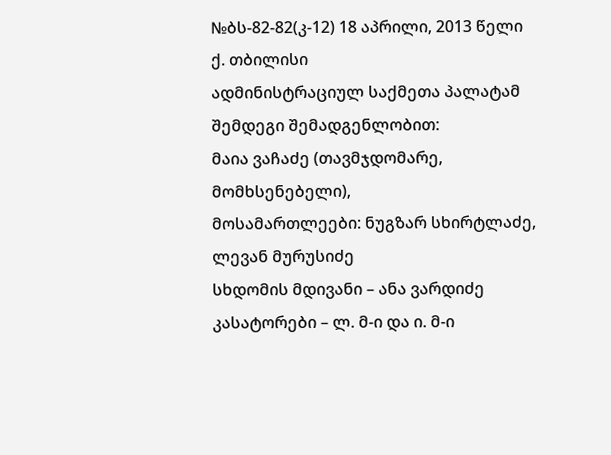№ბს-82-82(კ-12) 18 აპრილი, 2013 წელი
ქ. თბილისი
ადმინისტრაციულ საქმეთა პალატამ
შემდეგი შემადგენლობით:
მაია ვაჩაძე (თავმჯდომარე, მომხსენებელი),
მოსამართლეები: ნუგზარ სხირტლაძე, ლევან მურუსიძე
სხდომის მდივანი – ანა ვარდიძე
კასატორები – ლ. მ-ი და ი. მ-ი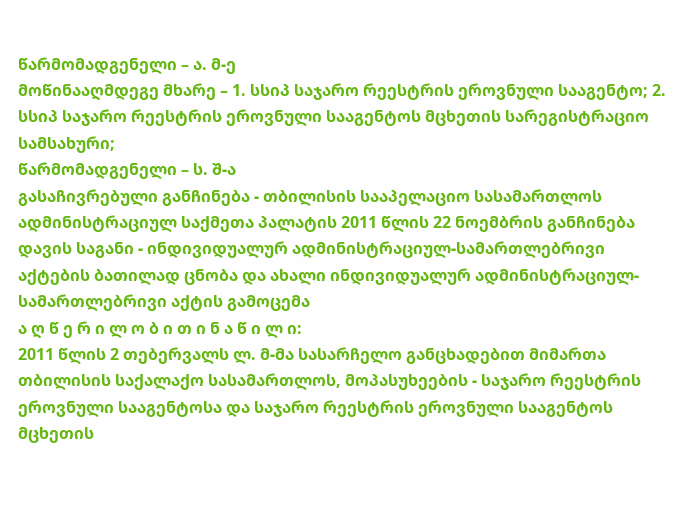წარმომადგენელი – ა. მ-ე
მოწინააღმდეგე მხარე – 1. სსიპ საჯარო რეესტრის ეროვნული სააგენტო; 2. სსიპ საჯარო რეესტრის ეროვნული სააგენტოს მცხეთის სარეგისტრაციო სამსახური;
წარმომადგენელი – ს. შ-ა
გასაჩივრებული განჩინება - თბილისის სააპელაციო სასამართლოს ადმინისტრაციულ საქმეთა პალატის 2011 წლის 22 ნოემბრის განჩინება
დავის საგანი - ინდივიდუალურ ადმინისტრაციულ-სამართლებრივი აქტების ბათილად ცნობა და ახალი ინდივიდუალურ ადმინისტრაციულ-სამართლებრივი აქტის გამოცემა
ა ღ წ ე რ ი ლ ო ბ ი თ ი ნ ა წ ი ლ ი:
2011 წლის 2 თებერვალს ლ. მ-მა სასარჩელო განცხადებით მიმართა თბილისის საქალაქო სასამართლოს, მოპასუხეების - საჯარო რეესტრის ეროვნული სააგენტოსა და საჯარო რეესტრის ეროვნული სააგენტოს მცხეთის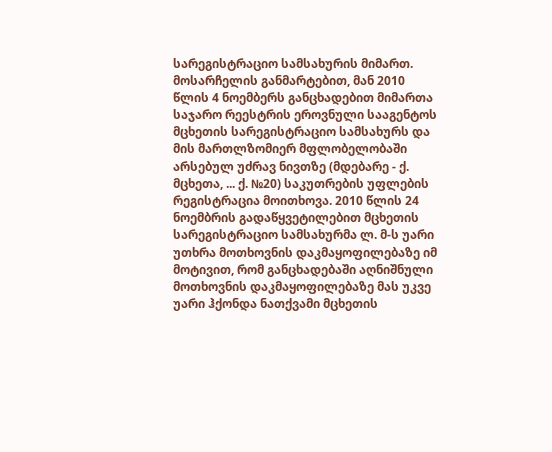სარეგისტრაციო სამსახურის მიმართ.
მოსარჩელის განმარტებით, მან 2010 წლის 4 ნოემბერს განცხადებით მიმართა საჯარო რეესტრის ეროვნული სააგენტოს მცხეთის სარეგისტრაციო სამსახურს და მის მართლზომიერ მფლობელობაში არსებულ უძრავ ნივთზე (მდებარე - ქ. მცხეთა, ... ქ. №20) საკუთრების უფლების რეგისტრაცია მოითხოვა. 2010 წლის 24 ნოემბრის გადაწყვეტილებით მცხეთის სარეგისტრაციო სამსახურმა ლ. მ-ს უარი უთხრა მოთხოვნის დაკმაყოფილებაზე იმ მოტივით, რომ განცხადებაში აღნიშნული მოთხოვნის დაკმაყოფილებაზე მას უკვე უარი ჰქონდა ნათქვამი მცხეთის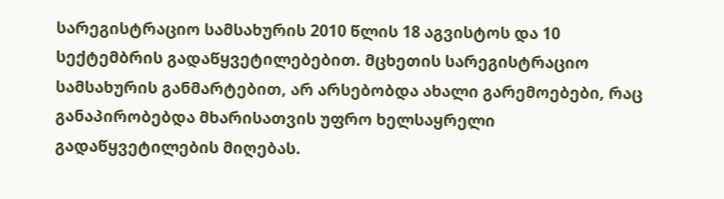სარეგისტრაციო სამსახურის 2010 წლის 18 აგვისტოს და 10 სექტემბრის გადაწყვეტილებებით. მცხეთის სარეგისტრაციო სამსახურის განმარტებით, არ არსებობდა ახალი გარემოებები, რაც განაპირობებდა მხარისათვის უფრო ხელსაყრელი გადაწყვეტილების მიღებას.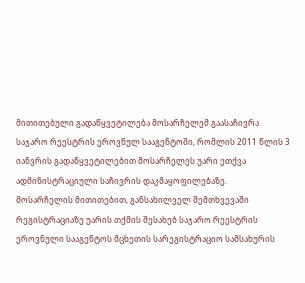მითითებული გადაწყვეტილება მოსარჩელემ გაასაჩივრა საჯარო რეესტრის ეროვნულ სააგენტოში, რომლის 2011 წლის 3 იანვრის გადაწყვეტილებით მოსარჩელეს უარი ეთქვა ადმინისტრაციული საჩივრის დაკმაყოფილებაზე.
მოსარჩელის მითითებით, განსახილველ შემთხვევაში რეგისტრაციაზე უარის თქმის შესახებ საჯარო რეესტრის ეროვნული სააგენტოს მცხეთის სარეგისტრაციო სამსახურის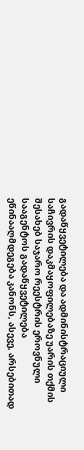გადაწყვეტილება და ადმინისტრაციული საჩივრის დაკმაყოფილებაზე უარის თქმის შესახებ საჯარო რეესტრის ეროვნული სააგენტოს გადაწყვეტილება ეწინააღმდეგება კანონს, ასევე, არსებითად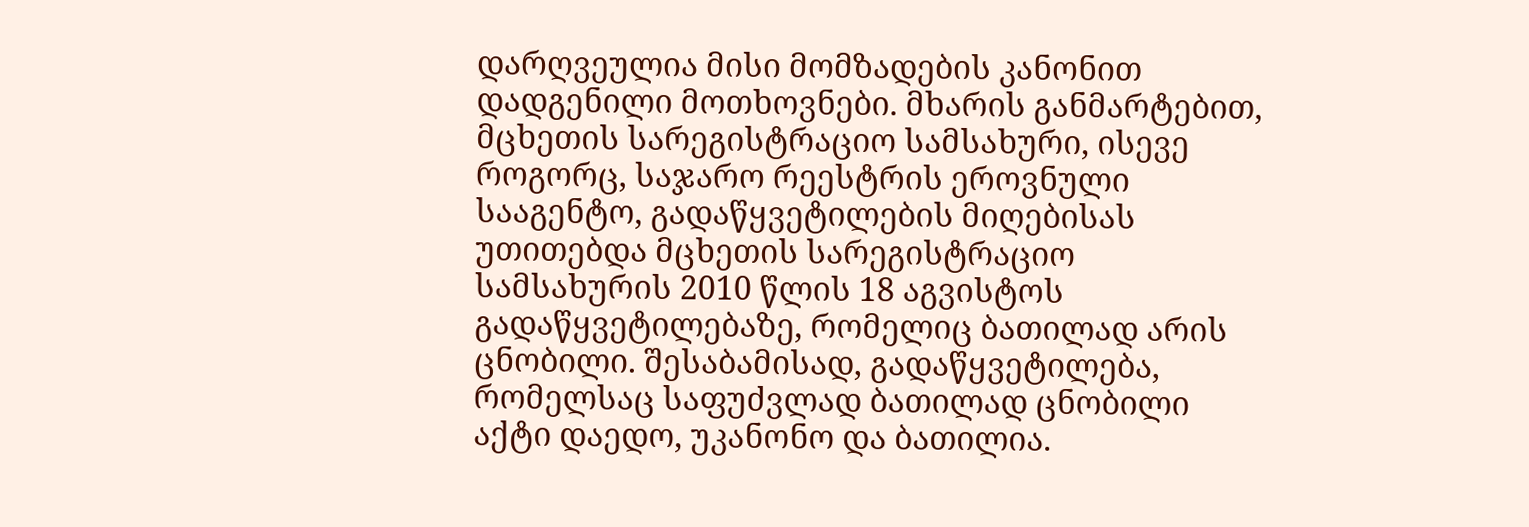დარღვეულია მისი მომზადების კანონით დადგენილი მოთხოვნები. მხარის განმარტებით, მცხეთის სარეგისტრაციო სამსახური, ისევე როგორც, საჯარო რეესტრის ეროვნული სააგენტო, გადაწყვეტილების მიღებისას უთითებდა მცხეთის სარეგისტრაციო სამსახურის 2010 წლის 18 აგვისტოს გადაწყვეტილებაზე, რომელიც ბათილად არის ცნობილი. შესაბამისად, გადაწყვეტილება, რომელსაც საფუძვლად ბათილად ცნობილი აქტი დაედო, უკანონო და ბათილია.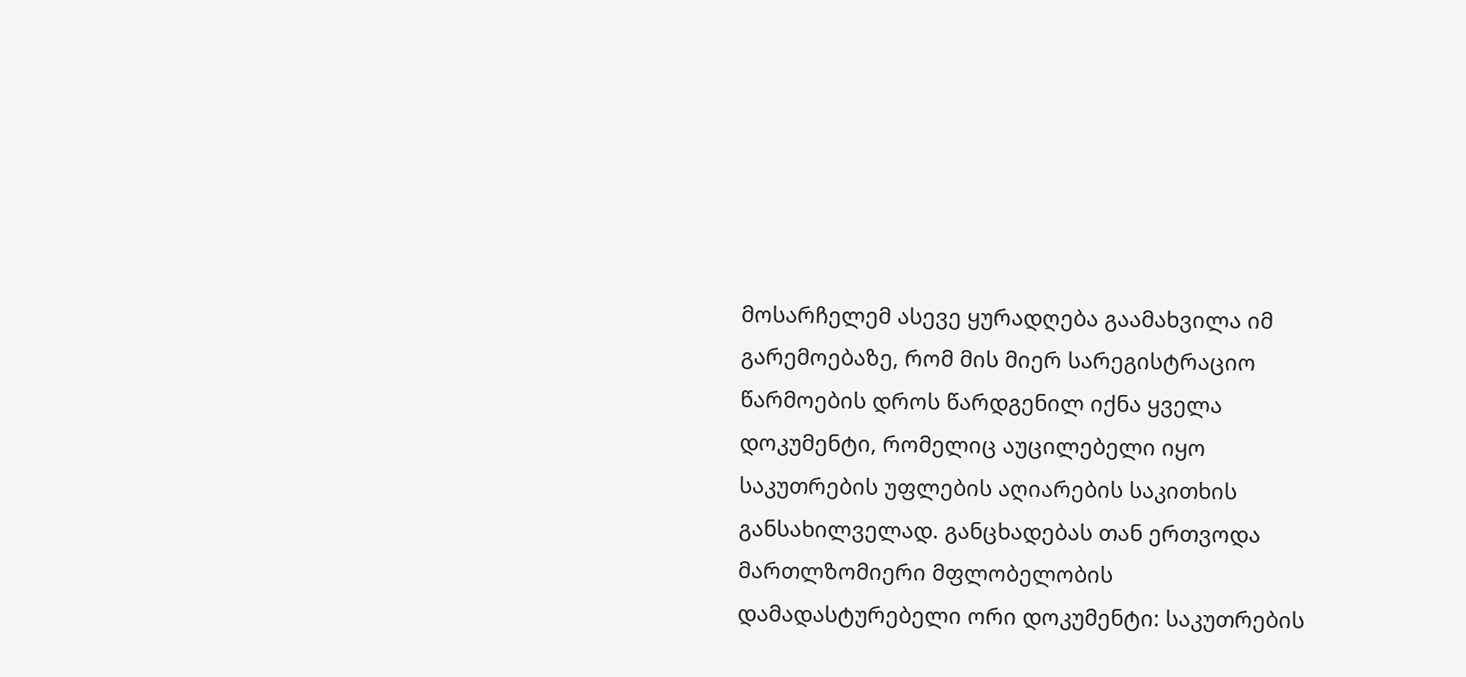მოსარჩელემ ასევე ყურადღება გაამახვილა იმ გარემოებაზე, რომ მის მიერ სარეგისტრაციო წარმოების დროს წარდგენილ იქნა ყველა დოკუმენტი, რომელიც აუცილებელი იყო საკუთრების უფლების აღიარების საკითხის განსახილველად. განცხადებას თან ერთვოდა მართლზომიერი მფლობელობის დამადასტურებელი ორი დოკუმენტი: საკუთრების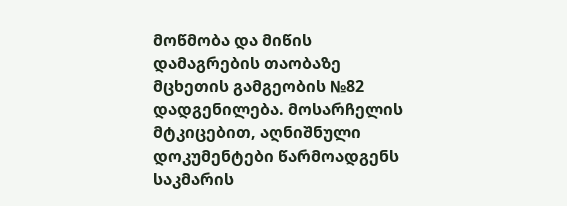მოწმობა და მიწის დამაგრების თაობაზე მცხეთის გამგეობის №82 დადგენილება. მოსარჩელის მტკიცებით, აღნიშნული დოკუმენტები წარმოადგენს საკმარის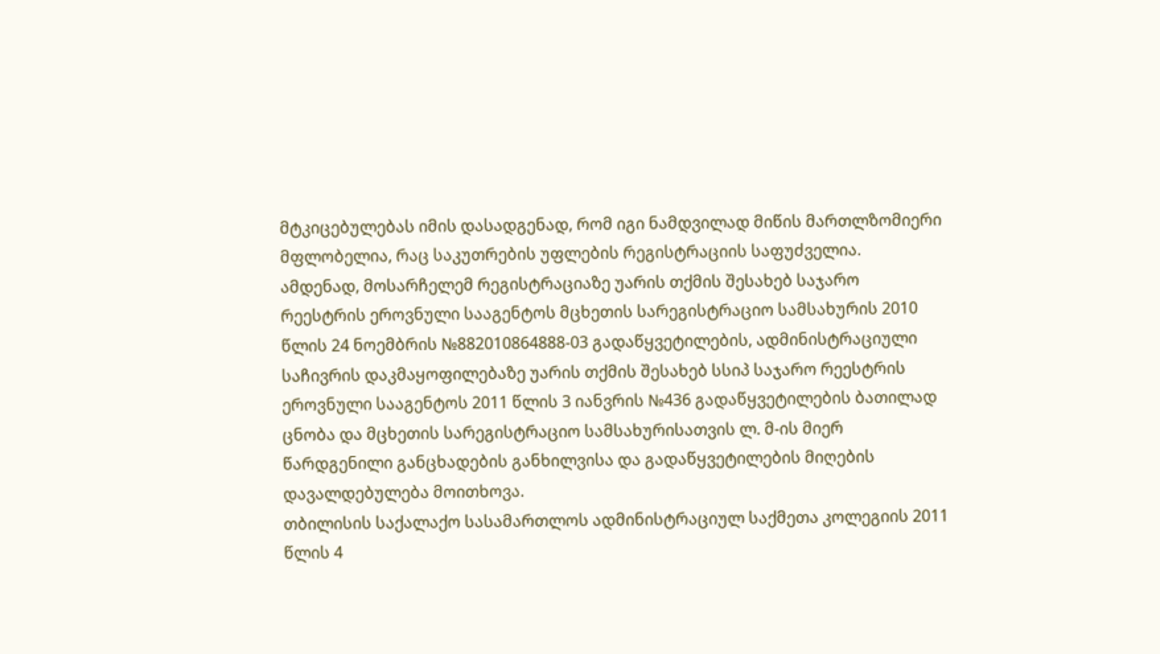მტკიცებულებას იმის დასადგენად, რომ იგი ნამდვილად მიწის მართლზომიერი მფლობელია, რაც საკუთრების უფლების რეგისტრაციის საფუძველია.
ამდენად, მოსარჩელემ რეგისტრაციაზე უარის თქმის შესახებ საჯარო რეესტრის ეროვნული სააგენტოს მცხეთის სარეგისტრაციო სამსახურის 2010 წლის 24 ნოემბრის №882010864888-03 გადაწყვეტილების, ადმინისტრაციული საჩივრის დაკმაყოფილებაზე უარის თქმის შესახებ სსიპ საჯარო რეესტრის ეროვნული სააგენტოს 2011 წლის 3 იანვრის №436 გადაწყვეტილების ბათილად ცნობა და მცხეთის სარეგისტრაციო სამსახურისათვის ლ. მ-ის მიერ წარდგენილი განცხადების განხილვისა და გადაწყვეტილების მიღების დავალდებულება მოითხოვა.
თბილისის საქალაქო სასამართლოს ადმინისტრაციულ საქმეთა კოლეგიის 2011 წლის 4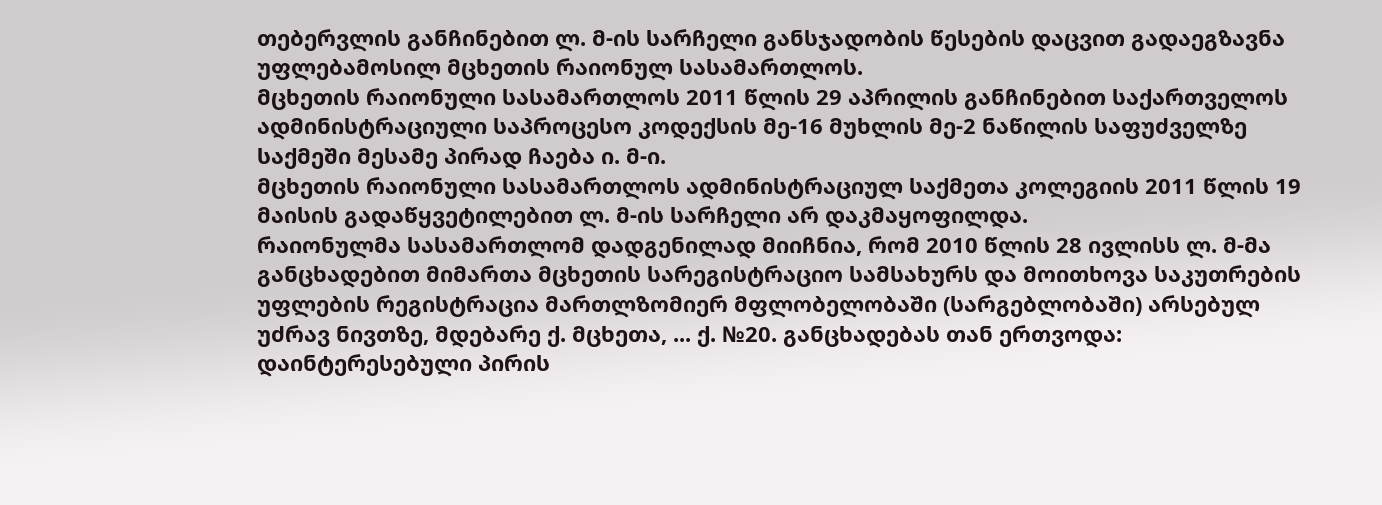თებერვლის განჩინებით ლ. მ-ის სარჩელი განსჯადობის წესების დაცვით გადაეგზავნა უფლებამოსილ მცხეთის რაიონულ სასამართლოს.
მცხეთის რაიონული სასამართლოს 2011 წლის 29 აპრილის განჩინებით საქართველოს ადმინისტრაციული საპროცესო კოდექსის მე-16 მუხლის მე-2 ნაწილის საფუძველზე საქმეში მესამე პირად ჩაება ი. მ-ი.
მცხეთის რაიონული სასამართლოს ადმინისტრაციულ საქმეთა კოლეგიის 2011 წლის 19 მაისის გადაწყვეტილებით ლ. მ-ის სარჩელი არ დაკმაყოფილდა.
რაიონულმა სასამართლომ დადგენილად მიიჩნია, რომ 2010 წლის 28 ივლისს ლ. მ-მა განცხადებით მიმართა მცხეთის სარეგისტრაციო სამსახურს და მოითხოვა საკუთრების უფლების რეგისტრაცია მართლზომიერ მფლობელობაში (სარგებლობაში) არსებულ უძრავ ნივთზე, მდებარე ქ. მცხეთა, ... ქ. №20. განცხადებას თან ერთვოდა: დაინტერესებული პირის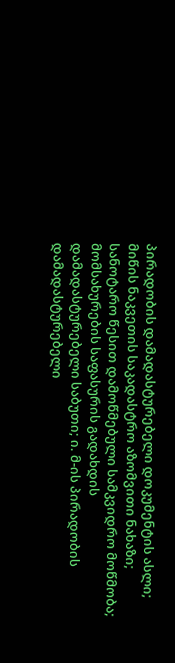პირადობის დამადასტურებელი დოკუმენტის ასლი; მიწის ნაკვეთის საკადასტრო აზომვითი ნახაზი; სანოტარო წესით დამოწმებული სამკვიდრო მოწმობა; მომსახურების საფასურის გადახდის დამადასტურებელი საბუთი; ი. მ-ის პირადობის დამადასტურებელი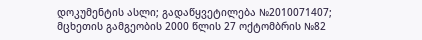დოკუმენტის ასლი; გადაწყვეტილება №2010071407; მცხეთის გამგეობის 2000 წლის 27 ოქტომბრის №82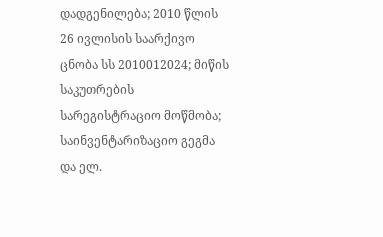დადგენილება; 2010 წლის 26 ივლისის საარქივო ცნობა სს 2010012024; მიწის საკუთრების სარეგისტრაციო მოწმობა; საინვენტარიზაციო გეგმა და ელ.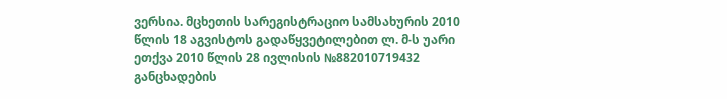ვერსია. მცხეთის სარეგისტრაციო სამსახურის 2010 წლის 18 აგვისტოს გადაწყვეტილებით ლ. მ-ს უარი ეთქვა 2010 წლის 28 ივლისის №882010719432 განცხადების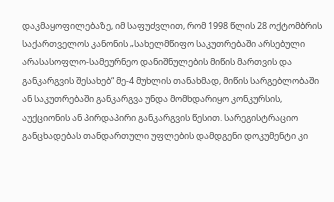დაკმაყოფილებაზე, იმ საფუძვლით, რომ 1998 წლის 28 ოქტომბრის საქართველოს კანონის „სახელმწიფო საკუთრებაში არსებული არასასოფლო-სამეურნეო დანიშნულების მიწის მართვის და განკარგვის შესახებ“ მე-4 მუხლის თანახმად, მიწის სარგებლობაში ან საკუთრებაში განკარგვა უნდა მომხდარიყო კონკურსის, აუქციონის ან პირდაპირი განკარგვის წესით. სარეგისტრაციო განცხადებას თანდართული უფლების დამდგენი დოკუმენტი კი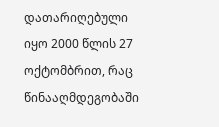დათარიღებული იყო 2000 წლის 27 ოქტომბრით, რაც წინააღმდეგობაში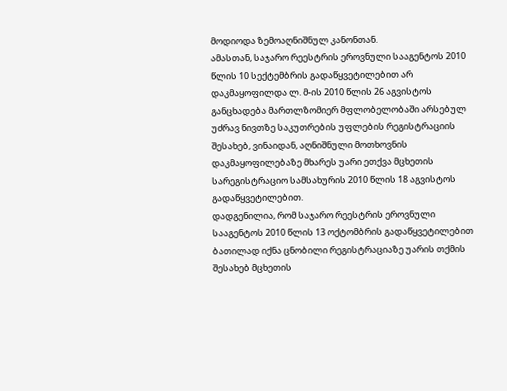მოდიოდა ზემოაღნიშნულ კანონთან.
ამასთან, საჯარო რეესტრის ეროვნული სააგენტოს 2010 წლის 10 სექტემბრის გადაწყვეტილებით არ დაკმაყოფილდა ლ. მ-ის 2010 წლის 26 აგვისტოს განცხადება მართლზომიერ მფლობელობაში არსებულ უძრავ ნივთზე საკუთრების უფლების რეგისტრაციის შესახებ, ვინაიდან, აღნიშნული მოთხოვნის დაკმაყოფილებაზე მხარეს უარი ეთქვა მცხეთის სარეგისტრაციო სამსახურის 2010 წლის 18 აგვისტოს გადაწყვეტილებით.
დადგენილია, რომ საჯარო რეესტრის ეროვნული სააგენტოს 2010 წლის 13 ოქტომბრის გადაწყვეტილებით ბათილად იქნა ცნობილი რეგისტრაციაზე უარის თქმის შესახებ მცხეთის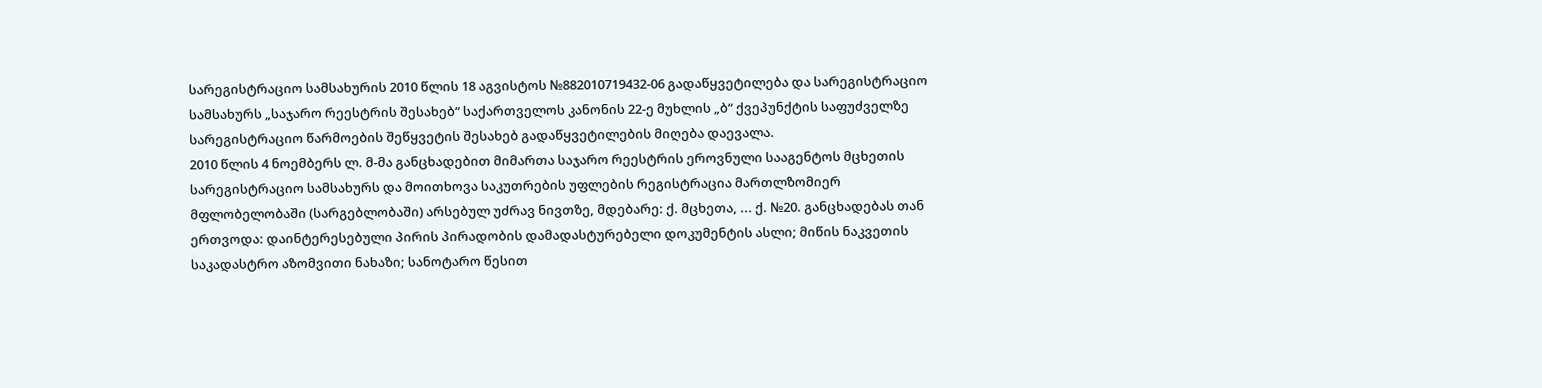სარეგისტრაციო სამსახურის 2010 წლის 18 აგვისტოს №882010719432-06 გადაწყვეტილება და სარეგისტრაციო სამსახურს „საჯარო რეესტრის შესახებ“ საქართველოს კანონის 22-ე მუხლის „ბ“ ქვეპუნქტის საფუძველზე სარეგისტრაციო წარმოების შეწყვეტის შესახებ გადაწყვეტილების მიღება დაევალა.
2010 წლის 4 ნოემბერს ლ. მ-მა განცხადებით მიმართა საჯარო რეესტრის ეროვნული სააგენტოს მცხეთის სარეგისტრაციო სამსახურს და მოითხოვა საკუთრების უფლების რეგისტრაცია მართლზომიერ მფლობელობაში (სარგებლობაში) არსებულ უძრავ ნივთზე, მდებარე: ქ. მცხეთა, ... ქ. №20. განცხადებას თან ერთვოდა: დაინტერესებული პირის პირადობის დამადასტურებელი დოკუმენტის ასლი; მიწის ნაკვეთის საკადასტრო აზომვითი ნახაზი; სანოტარო წესით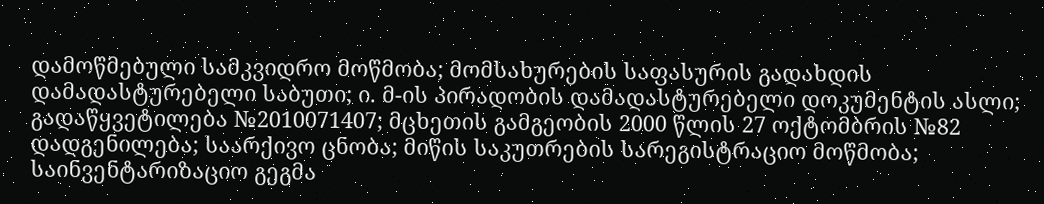დამოწმებული სამკვიდრო მოწმობა; მომსახურების საფასურის გადახდის დამადასტურებელი საბუთი; ი. მ-ის პირადობის დამადასტურებელი დოკუმენტის ასლი; გადაწყვეტილება №2010071407; მცხეთის გამგეობის 2000 წლის 27 ოქტომბრის №82 დადგენილება; საარქივო ცნობა; მიწის საკუთრების სარეგისტრაციო მოწმობა; საინვენტარიზაციო გეგმა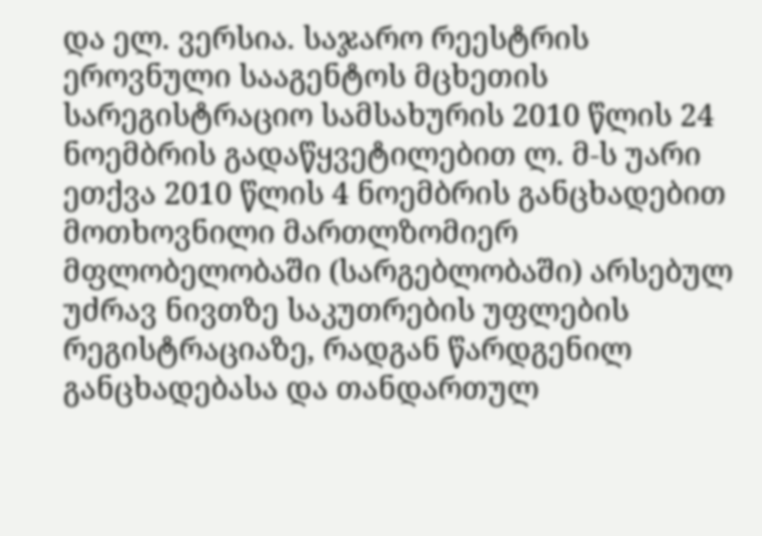და ელ. ვერსია. საჯარო რეესტრის ეროვნული სააგენტოს მცხეთის სარეგისტრაციო სამსახურის 2010 წლის 24 ნოემბრის გადაწყვეტილებით ლ. მ-ს უარი ეთქვა 2010 წლის 4 ნოემბრის განცხადებით მოთხოვნილი მართლზომიერ მფლობელობაში (სარგებლობაში) არსებულ უძრავ ნივთზე საკუთრების უფლების რეგისტრაციაზე, რადგან წარდგენილ განცხადებასა და თანდართულ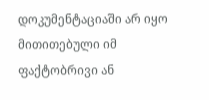დოკუმენტაციაში არ იყო მითითებული იმ ფაქტობრივი ან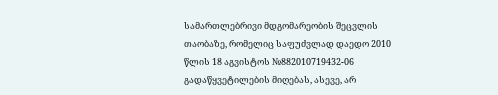სამართლებრივი მდგომარეობის შეცვლის თაობაზე, რომელიც საფუძვლად დაედო 2010 წლის 18 აგვისტოს №882010719432-06 გადაწყვეტილების მიღებას, ასევე, არ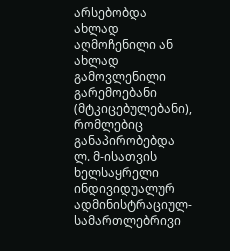არსებობდა ახლად აღმოჩენილი ან ახლად გამოვლენილი გარემოებანი (მტკიცებულებანი), რომლებიც განაპირობებდა ლ. მ-ისათვის ხელსაყრელი ინდივიდუალურ ადმინისტრაციულ-სამართლებრივი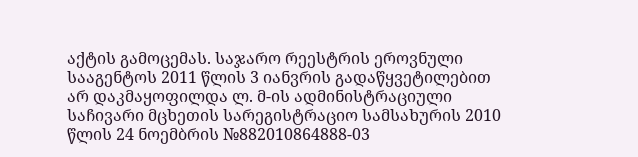აქტის გამოცემას. საჯარო რეესტრის ეროვნული სააგენტოს 2011 წლის 3 იანვრის გადაწყვეტილებით არ დაკმაყოფილდა ლ. მ-ის ადმინისტრაციული საჩივარი მცხეთის სარეგისტრაციო სამსახურის 2010 წლის 24 ნოემბრის №882010864888-03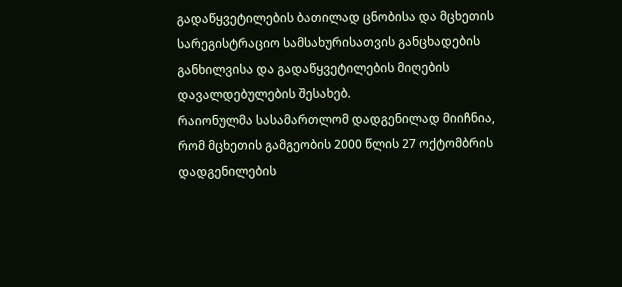გადაწყვეტილების ბათილად ცნობისა და მცხეთის სარეგისტრაციო სამსახურისათვის განცხადების განხილვისა და გადაწყვეტილების მიღების დავალდებულების შესახებ.
რაიონულმა სასამართლომ დადგენილად მიიჩნია, რომ მცხეთის გამგეობის 2000 წლის 27 ოქტომბრის დადგენილების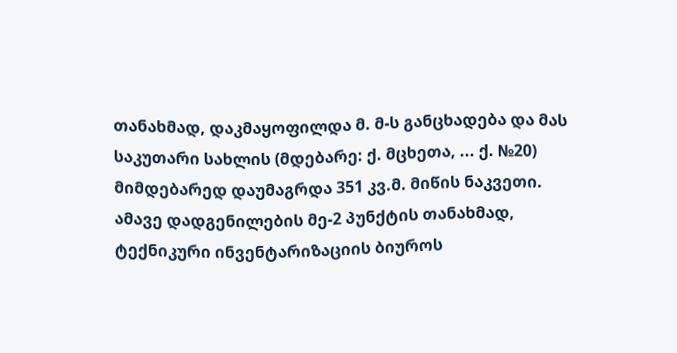თანახმად, დაკმაყოფილდა მ. მ-ს განცხადება და მას საკუთარი სახლის (მდებარე: ქ. მცხეთა, ... ქ. №20) მიმდებარედ დაუმაგრდა 351 კვ.მ. მიწის ნაკვეთი. ამავე დადგენილების მე-2 პუნქტის თანახმად, ტექნიკური ინვენტარიზაციის ბიუროს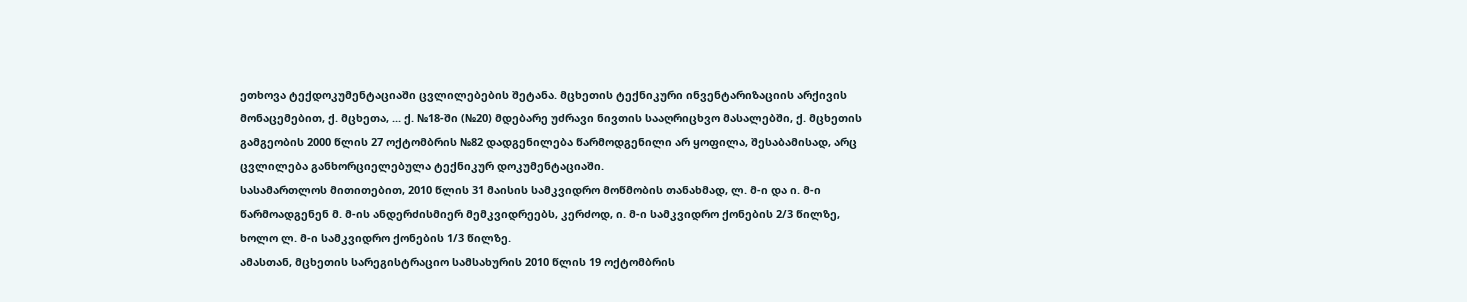ეთხოვა ტექდოკუმენტაციაში ცვლილებების შეტანა. მცხეთის ტექნიკური ინვენტარიზაციის არქივის მონაცემებით, ქ. მცხეთა, ... ქ. №18-ში (№20) მდებარე უძრავი ნივთის სააღრიცხვო მასალებში, ქ. მცხეთის გამგეობის 2000 წლის 27 ოქტომბრის №82 დადგენილება წარმოდგენილი არ ყოფილა, შესაბამისად, არც ცვლილება განხორციელებულა ტექნიკურ დოკუმენტაციაში.
სასამართლოს მითითებით, 2010 წლის 31 მაისის სამკვიდრო მოწმობის თანახმად, ლ. მ-ი და ი. მ-ი წარმოადგენენ მ. მ-ის ანდერძისმიერ მემკვიდრეებს, კერძოდ, ი. მ-ი სამკვიდრო ქონების 2/3 წილზე, ხოლო ლ. მ-ი სამკვიდრო ქონების 1/3 წილზე.
ამასთან, მცხეთის სარეგისტრაციო სამსახურის 2010 წლის 19 ოქტომბრის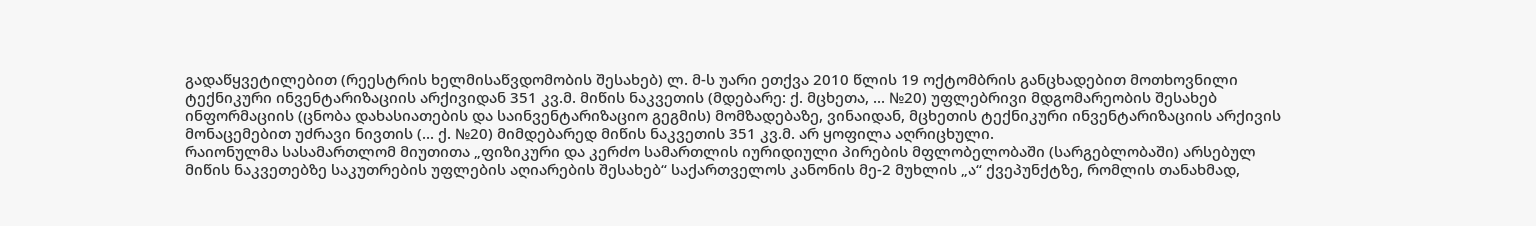გადაწყვეტილებით (რეესტრის ხელმისაწვდომობის შესახებ) ლ. მ-ს უარი ეთქვა 2010 წლის 19 ოქტომბრის განცხადებით მოთხოვნილი ტექნიკური ინვენტარიზაციის არქივიდან 351 კვ.მ. მიწის ნაკვეთის (მდებარე: ქ. მცხეთა, ... №20) უფლებრივი მდგომარეობის შესახებ ინფორმაციის (ცნობა დახასიათების და საინვენტარიზაციო გეგმის) მომზადებაზე, ვინაიდან, მცხეთის ტექნიკური ინვენტარიზაციის არქივის მონაცემებით უძრავი ნივთის (... ქ. №20) მიმდებარედ მიწის ნაკვეთის 351 კვ.მ. არ ყოფილა აღრიცხული.
რაიონულმა სასამართლომ მიუთითა „ფიზიკური და კერძო სამართლის იურიდიული პირების მფლობელობაში (სარგებლობაში) არსებულ მიწის ნაკვეთებზე საკუთრების უფლების აღიარების შესახებ“ საქართველოს კანონის მე-2 მუხლის „ა“ ქვეპუნქტზე, რომლის თანახმად,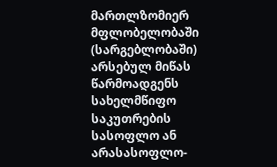მართლზომიერ მფლობელობაში (სარგებლობაში) არსებულ მიწას წარმოადგენს სახელმწიფო საკუთრების სასოფლო ან არასასოფლო-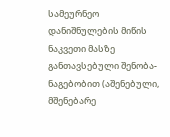სამეურნეო დანიშნულების მიწის ნაკვეთი მასზე განთავსებული შენობა-ნაგებობით (აშენებული, მშენებარე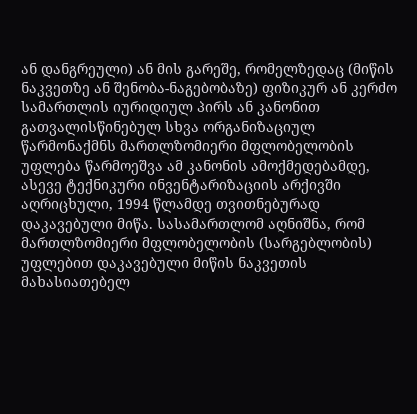ან დანგრეული) ან მის გარეშე, რომელზედაც (მიწის ნაკვეთზე ან შენობა-ნაგებობაზე) ფიზიკურ ან კერძო სამართლის იურიდიულ პირს ან კანონით გათვალისწინებულ სხვა ორგანიზაციულ წარმონაქმნს მართლზომიერი მფლობელობის უფლება წარმოეშვა ამ კანონის ამოქმედებამდე, ასევე ტექნიკური ინვენტარიზაციის არქივში აღრიცხული, 1994 წლამდე თვითნებურად დაკავებული მიწა. სასამართლომ აღნიშნა, რომ მართლზომიერი მფლობელობის (სარგებლობის) უფლებით დაკავებული მიწის ნაკვეთის მახასიათებელ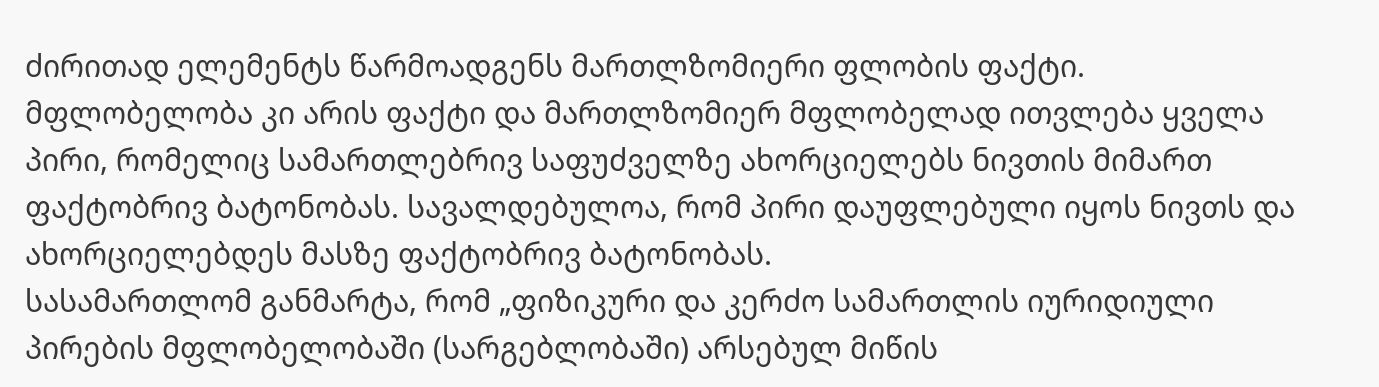ძირითად ელემენტს წარმოადგენს მართლზომიერი ფლობის ფაქტი. მფლობელობა კი არის ფაქტი და მართლზომიერ მფლობელად ითვლება ყველა პირი, რომელიც სამართლებრივ საფუძველზე ახორციელებს ნივთის მიმართ ფაქტობრივ ბატონობას. სავალდებულოა, რომ პირი დაუფლებული იყოს ნივთს და ახორციელებდეს მასზე ფაქტობრივ ბატონობას.
სასამართლომ განმარტა, რომ „ფიზიკური და კერძო სამართლის იურიდიული პირების მფლობელობაში (სარგებლობაში) არსებულ მიწის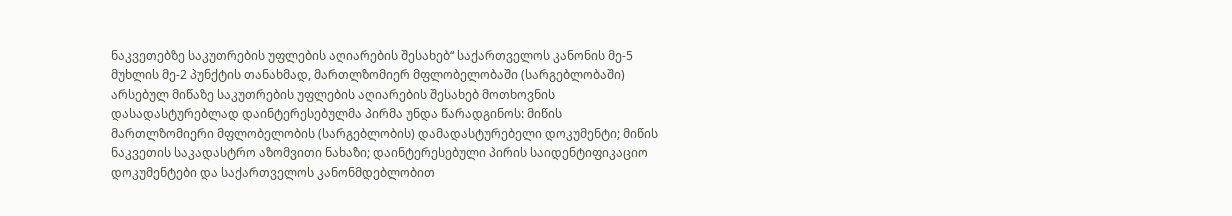ნაკვეთებზე საკუთრების უფლების აღიარების შესახებ“ საქართველოს კანონის მე-5 მუხლის მე-2 პუნქტის თანახმად, მართლზომიერ მფლობელობაში (სარგებლობაში) არსებულ მიწაზე საკუთრების უფლების აღიარების შესახებ მოთხოვნის დასადასტურებლად დაინტერესებულმა პირმა უნდა წარადგინოს: მიწის მართლზომიერი მფლობელობის (სარგებლობის) დამადასტურებელი დოკუმენტი; მიწის ნაკვეთის საკადასტრო აზომვითი ნახაზი; დაინტერესებული პირის საიდენტიფიკაციო დოკუმენტები და საქართველოს კანონმდებლობით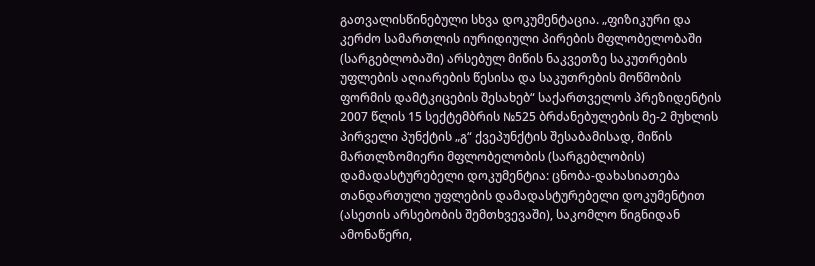გათვალისწინებული სხვა დოკუმენტაცია. „ფიზიკური და კერძო სამართლის იურიდიული პირების მფლობელობაში (სარგებლობაში) არსებულ მიწის ნაკვეთზე საკუთრების უფლების აღიარების წესისა და საკუთრების მოწმობის ფორმის დამტკიცების შესახებ“ საქართველოს პრეზიდენტის 2007 წლის 15 სექტემბრის №525 ბრძანებულების მე-2 მუხლის პირველი პუნქტის „გ“ ქვეპუნქტის შესაბამისად, მიწის მართლზომიერი მფლობელობის (სარგებლობის) დამადასტურებელი დოკუმენტია: ცნობა-დახასიათება თანდართული უფლების დამადასტურებელი დოკუმენტით (ასეთის არსებობის შემთხვევაში), საკომლო წიგნიდან ამონაწერი,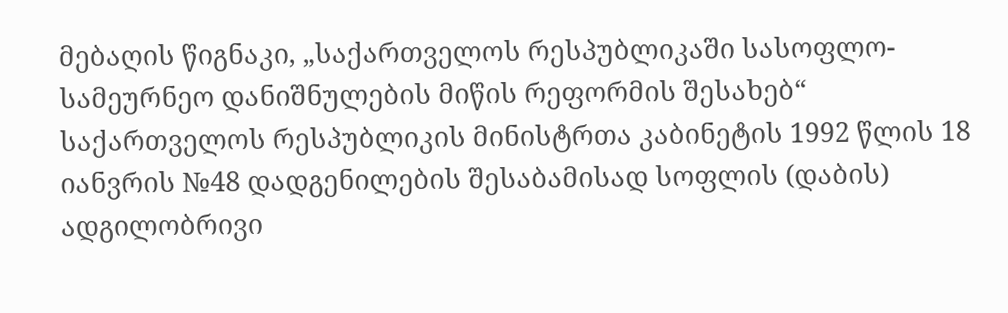მებაღის წიგნაკი, „საქართველოს რესპუბლიკაში სასოფლო-სამეურნეო დანიშნულების მიწის რეფორმის შესახებ“ საქართველოს რესპუბლიკის მინისტრთა კაბინეტის 1992 წლის 18 იანვრის №48 დადგენილების შესაბამისად სოფლის (დაბის) ადგილობრივი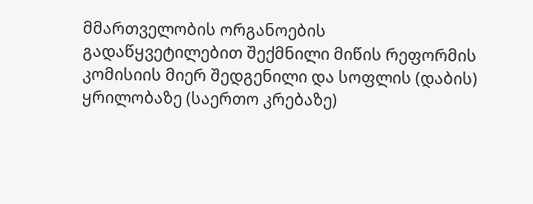მმართველობის ორგანოების გადაწყვეტილებით შექმნილი მიწის რეფორმის კომისიის მიერ შედგენილი და სოფლის (დაბის) ყრილობაზე (საერთო კრებაზე)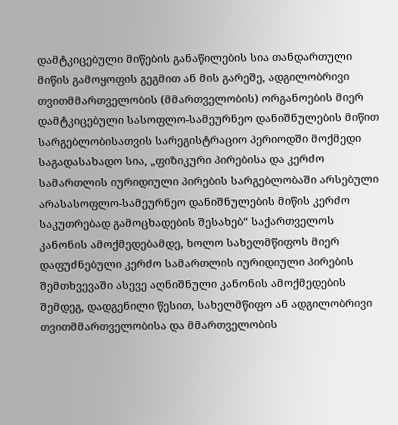დამტკიცებული მიწების განაწილების სია თანდართული მიწის გამოყოფის გეგმით ან მის გარეშე, ადგილობრივი თვითმმართველობის (მმართველობის) ორგანოების მიერ დამტკიცებული სასოფლო-სამეურნეო დანიშნულების მიწით სარგებლობისათვის სარეგისტრაციო პერიოდში მოქმედი საგადასახადო სია, „ფიზიკური პირებისა და კერძო სამართლის იურიდიული პირების სარგებლობაში არსებული არასასოფლო-სამეურნეო დანიშნულების მიწის კერძო საკუთრებად გამოცხადების შესახებ“ საქართველოს კანონის ამოქმედებამდე, ხოლო სახელმწიფოს მიერ დაფუძნებული კერძო სამართლის იურიდიული პირების შემთხვევაში ასევე აღნიშნული კანონის ამოქმედების შემდეგ, დადგენილი წესით, სახელმწიფო ან ადგილობრივი თვითმმართველობისა და მმართველობის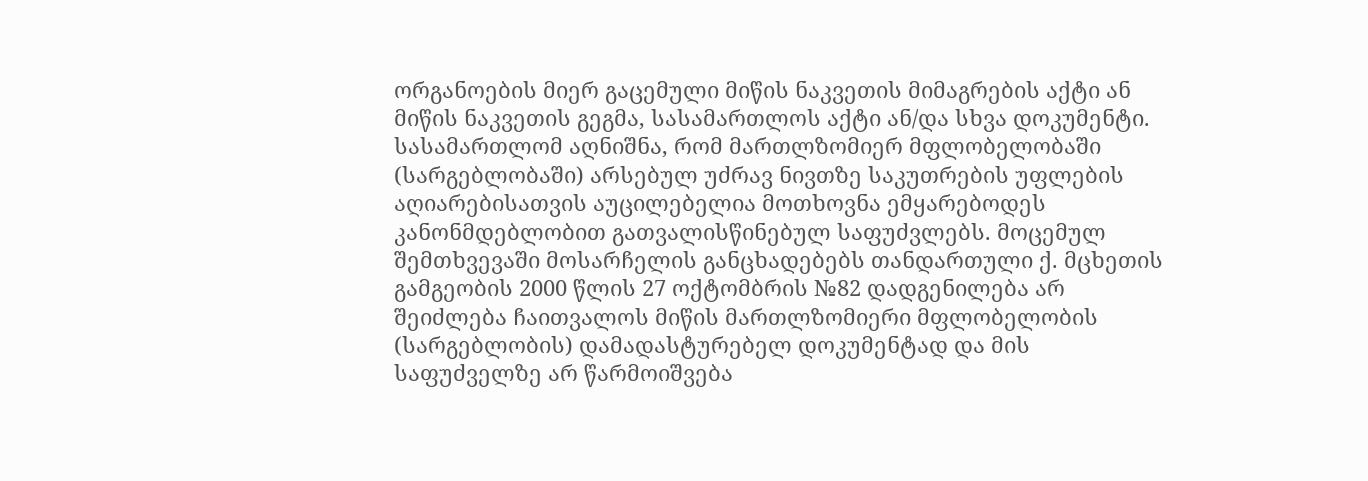ორგანოების მიერ გაცემული მიწის ნაკვეთის მიმაგრების აქტი ან მიწის ნაკვეთის გეგმა, სასამართლოს აქტი ან/და სხვა დოკუმენტი.
სასამართლომ აღნიშნა, რომ მართლზომიერ მფლობელობაში (სარგებლობაში) არსებულ უძრავ ნივთზე საკუთრების უფლების აღიარებისათვის აუცილებელია მოთხოვნა ემყარებოდეს კანონმდებლობით გათვალისწინებულ საფუძვლებს. მოცემულ შემთხვევაში მოსარჩელის განცხადებებს თანდართული ქ. მცხეთის გამგეობის 2000 წლის 27 ოქტომბრის №82 დადგენილება არ შეიძლება ჩაითვალოს მიწის მართლზომიერი მფლობელობის (სარგებლობის) დამადასტურებელ დოკუმენტად და მის საფუძველზე არ წარმოიშვება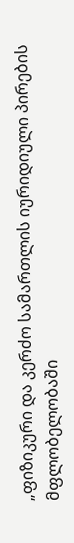„ფიზიკური და კერძო სამართლის იურიდიული პირების მფლობელობაში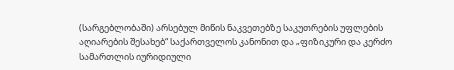(სარგებლობაში) არსებულ მიწის ნაკვეთებზე საკუთრების უფლების აღიარების შესახებ“ საქართველოს კანონით და „ფიზიკური და კერძო სამართლის იურიდიული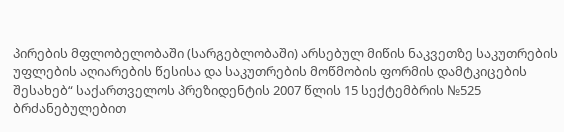პირების მფლობელობაში (სარგებლობაში) არსებულ მიწის ნაკვეთზე საკუთრების უფლების აღიარების წესისა და საკუთრების მოწმობის ფორმის დამტკიცების შესახებ“ საქართველოს პრეზიდენტის 2007 წლის 15 სექტემბრის №525 ბრძანებულებით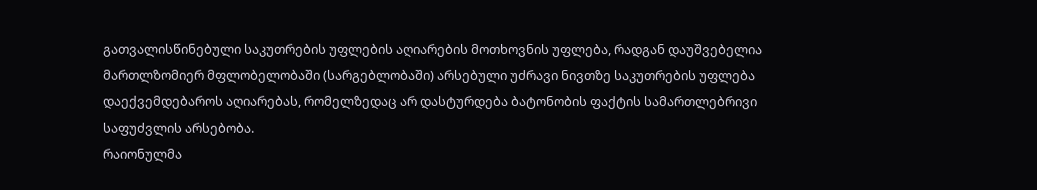გათვალისწინებული საკუთრების უფლების აღიარების მოთხოვნის უფლება, რადგან დაუშვებელია მართლზომიერ მფლობელობაში (სარგებლობაში) არსებული უძრავი ნივთზე საკუთრების უფლება დაექვემდებაროს აღიარებას, რომელზედაც არ დასტურდება ბატონობის ფაქტის სამართლებრივი საფუძვლის არსებობა.
რაიონულმა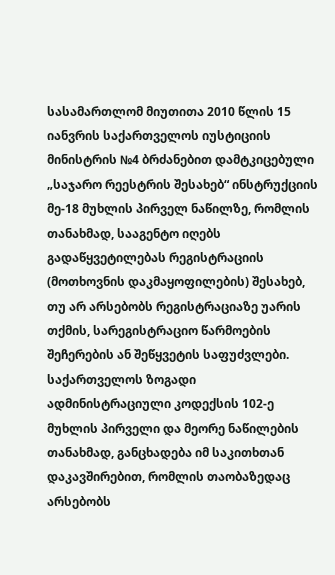სასამართლომ მიუთითა 2010 წლის 15 იანვრის საქართველოს იუსტიციის მინისტრის №4 ბრძანებით დამტკიცებული „საჯარო რეესტრის შესახებ“ ინსტრუქციის მე-18 მუხლის პირველ ნაწილზე, რომლის თანახმად, სააგენტო იღებს გადაწყვეტილებას რეგისტრაციის (მოთხოვნის დაკმაყოფილების) შესახებ, თუ არ არსებობს რეგისტრაციაზე უარის თქმის, სარეგისტრაციო წარმოების შეჩერების ან შეწყვეტის საფუძვლები. საქართველოს ზოგადი ადმინისტრაციული კოდექსის 102-ე მუხლის პირველი და მეორე ნაწილების თანახმად, განცხადება იმ საკითხთან დაკავშირებით, რომლის თაობაზედაც არსებობს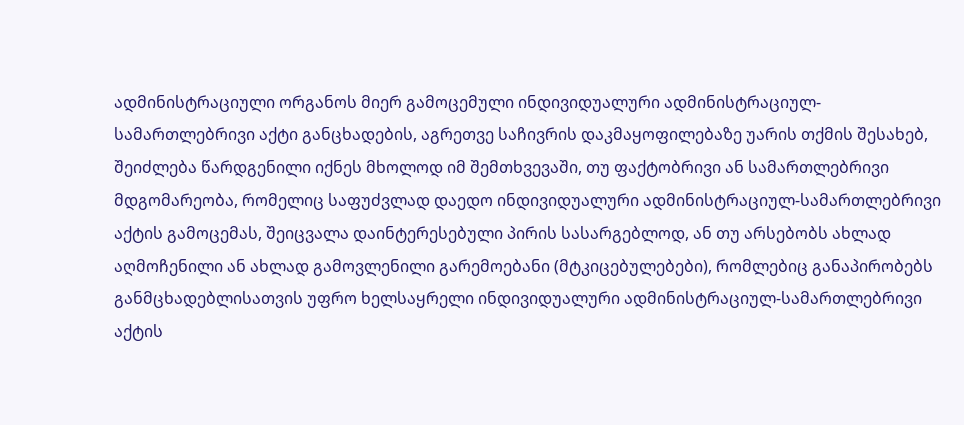ადმინისტრაციული ორგანოს მიერ გამოცემული ინდივიდუალური ადმინისტრაციულ-სამართლებრივი აქტი განცხადების, აგრეთვე საჩივრის დაკმაყოფილებაზე უარის თქმის შესახებ, შეიძლება წარდგენილი იქნეს მხოლოდ იმ შემთხვევაში, თუ ფაქტობრივი ან სამართლებრივი მდგომარეობა, რომელიც საფუძვლად დაედო ინდივიდუალური ადმინისტრაციულ-სამართლებრივი აქტის გამოცემას, შეიცვალა დაინტერესებული პირის სასარგებლოდ, ან თუ არსებობს ახლად აღმოჩენილი ან ახლად გამოვლენილი გარემოებანი (მტკიცებულებები), რომლებიც განაპირობებს განმცხადებლისათვის უფრო ხელსაყრელი ინდივიდუალური ადმინისტრაციულ-სამართლებრივი აქტის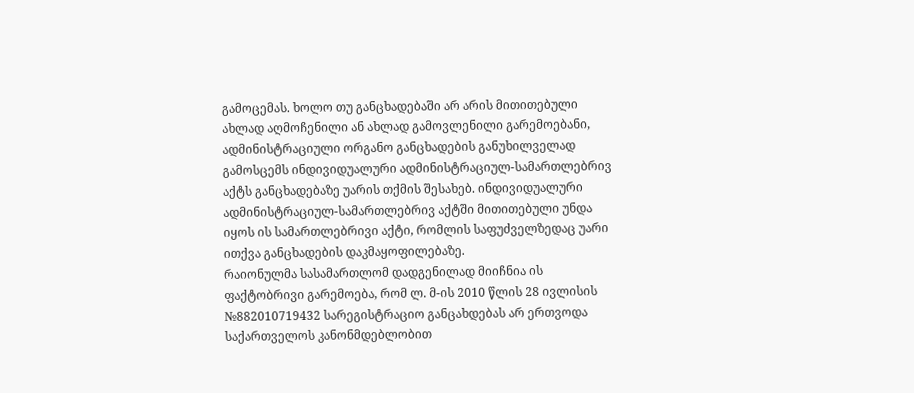გამოცემას. ხოლო თუ განცხადებაში არ არის მითითებული ახლად აღმოჩენილი ან ახლად გამოვლენილი გარემოებანი, ადმინისტრაციული ორგანო განცხადების განუხილველად გამოსცემს ინდივიდუალური ადმინისტრაციულ-სამართლებრივ აქტს განცხადებაზე უარის თქმის შესახებ. ინდივიდუალური ადმინისტრაციულ-სამართლებრივ აქტში მითითებული უნდა იყოს ის სამართლებრივი აქტი, რომლის საფუძველზედაც უარი ითქვა განცხადების დაკმაყოფილებაზე.
რაიონულმა სასამართლომ დადგენილად მიიჩნია ის ფაქტობრივი გარემოება, რომ ლ. მ-ის 2010 წლის 28 ივლისის №882010719432 სარეგისტრაციო განცახდებას არ ერთვოდა საქართველოს კანონმდებლობით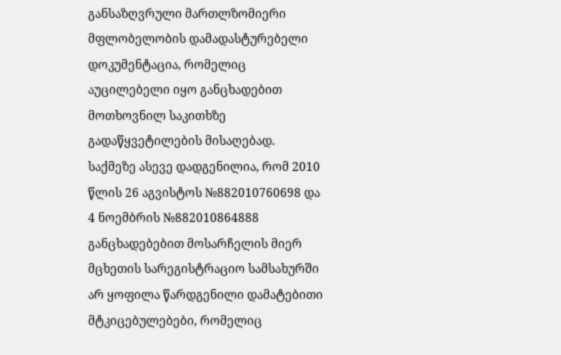განსაზღვრული მართლზომიერი მფლობელობის დამადასტურებელი დოკუმენტაცია, რომელიც აუცილებელი იყო განცხადებით მოთხოვნილ საკითხზე გადაწყვეტილების მისაღებად. საქმეზე ასევე დადგენილია, რომ 2010 წლის 26 აგვისტოს №882010760698 და 4 ნოემბრის №882010864888 განცხადებებით მოსარჩელის მიერ მცხეთის სარეგისტრაციო სამსახურში არ ყოფილა წარდგენილი დამატებითი მტკიცებულებები, რომელიც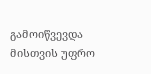გამოიწვევდა მისთვის უფრო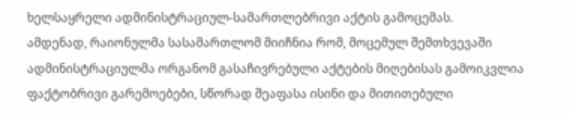ხელსაყრელი ადმინისტრაციულ-სამართლებრივი აქტის გამოცემას.
ამდენად, რაიონულმა სასამართლომ მიიჩნია რომ, მოცემულ შემთხვევაში ადმინისტრაციულმა ორგანომ გასაჩივრებული აქტების მიღებისას გამოიკვლია ფაქტობრივი გარემოებები, სწორად შეაფასა ისინი და მითითებული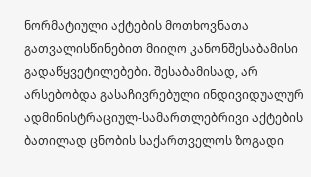ნორმატიული აქტების მოთხოვნათა გათვალისწინებით მიიღო კანონშესაბამისი გადაწყვეტილებები. შესაბამისად, არ არსებობდა გასაჩივრებული ინდივიდუალურ ადმინისტრაციულ-სამართლებრივი აქტების ბათილად ცნობის საქართველოს ზოგადი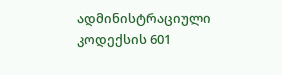ადმინისტრაციული კოდექსის 601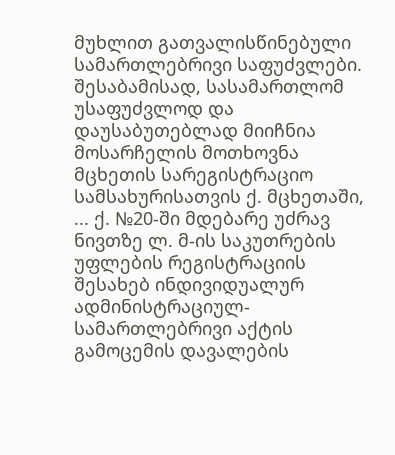მუხლით გათვალისწინებული სამართლებრივი საფუძვლები. შესაბამისად, სასამართლომ უსაფუძვლოდ და დაუსაბუთებლად მიიჩნია მოსარჩელის მოთხოვნა მცხეთის სარეგისტრაციო სამსახურისათვის ქ. მცხეთაში, ... ქ. №20-ში მდებარე უძრავ ნივთზე ლ. მ-ის საკუთრების უფლების რეგისტრაციის შესახებ ინდივიდუალურ ადმინისტრაციულ-სამართლებრივი აქტის გამოცემის დავალების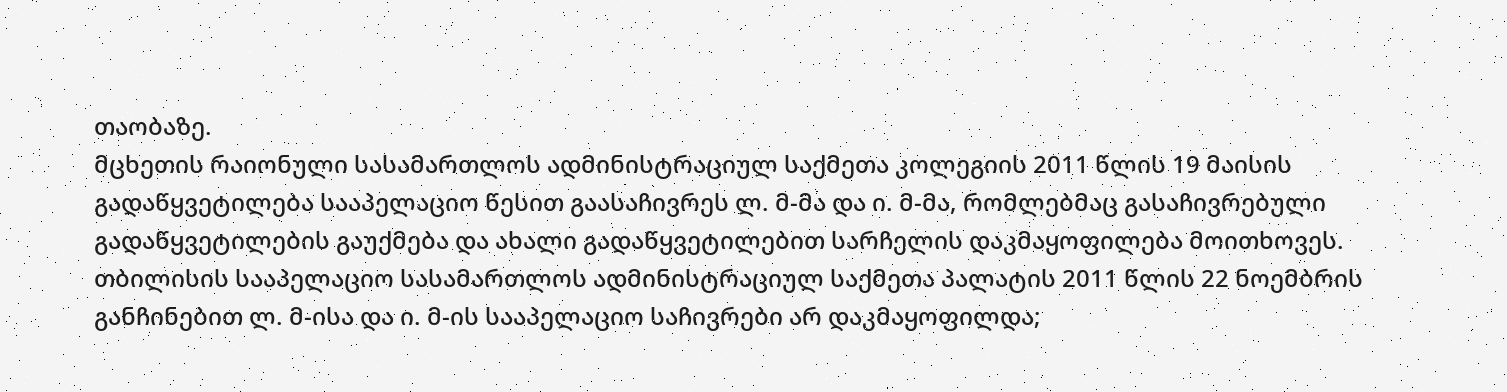თაობაზე.
მცხეთის რაიონული სასამართლოს ადმინისტრაციულ საქმეთა კოლეგიის 2011 წლის 19 მაისის გადაწყვეტილება სააპელაციო წესით გაასაჩივრეს ლ. მ-მა და ი. მ-მა, რომლებმაც გასაჩივრებული გადაწყვეტილების გაუქმება და ახალი გადაწყვეტილებით სარჩელის დაკმაყოფილება მოითხოვეს.
თბილისის სააპელაციო სასამართლოს ადმინისტრაციულ საქმეთა პალატის 2011 წლის 22 ნოემბრის განჩინებით ლ. მ-ისა და ი. მ-ის სააპელაციო საჩივრები არ დაკმაყოფილდა;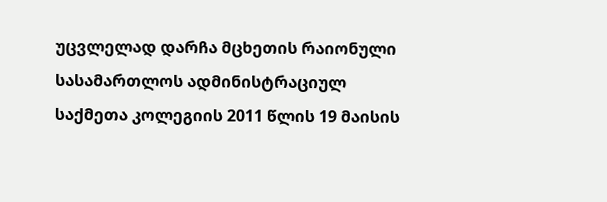უცვლელად დარჩა მცხეთის რაიონული სასამართლოს ადმინისტრაციულ საქმეთა კოლეგიის 2011 წლის 19 მაისის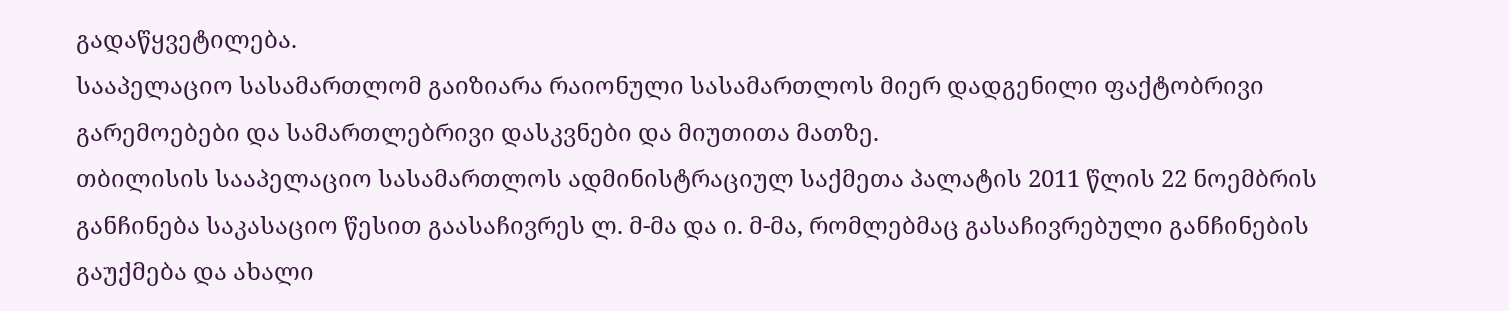გადაწყვეტილება.
სააპელაციო სასამართლომ გაიზიარა რაიონული სასამართლოს მიერ დადგენილი ფაქტობრივი გარემოებები და სამართლებრივი დასკვნები და მიუთითა მათზე.
თბილისის სააპელაციო სასამართლოს ადმინისტრაციულ საქმეთა პალატის 2011 წლის 22 ნოემბრის განჩინება საკასაციო წესით გაასაჩივრეს ლ. მ-მა და ი. მ-მა, რომლებმაც გასაჩივრებული განჩინების გაუქმება და ახალი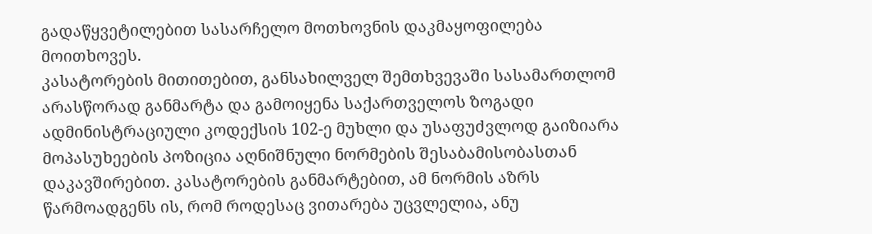გადაწყვეტილებით სასარჩელო მოთხოვნის დაკმაყოფილება მოითხოვეს.
კასატორების მითითებით, განსახილველ შემთხვევაში სასამართლომ არასწორად განმარტა და გამოიყენა საქართველოს ზოგადი ადმინისტრაციული კოდექსის 102-ე მუხლი და უსაფუძვლოდ გაიზიარა მოპასუხეების პოზიცია აღნიშნული ნორმების შესაბამისობასთან დაკავშირებით. კასატორების განმარტებით, ამ ნორმის აზრს წარმოადგენს ის, რომ როდესაც ვითარება უცვლელია, ანუ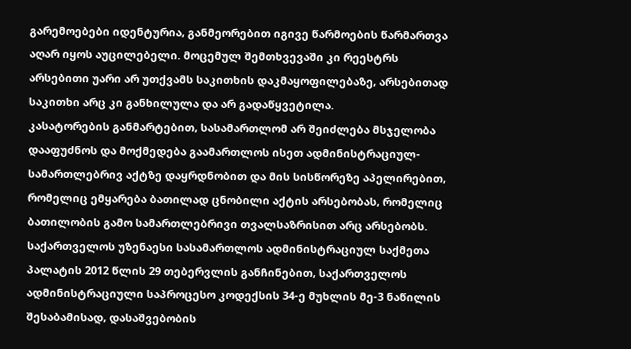გარემოებები იდენტურია, განმეორებით იგივე წარმოების წარმართვა აღარ იყოს აუცილებელი. მოცემულ შემთხვევაში კი რეესტრს არსებითი უარი არ უთქვამს საკითხის დაკმაყოფილებაზე, არსებითად საკითხი არც კი განხილულა და არ გადაწყვეტილა.
კასატორების განმარტებით, სასამართლომ არ შეიძლება მსჯელობა დააფუძნოს და მოქმედება გაამართლოს ისეთ ადმინისტრაციულ-სამართლებრივ აქტზე დაყრდნობით და მის სისწორეზე აპელირებით, რომელიც ემყარება ბათილად ცნობილი აქტის არსებობას, რომელიც ბათილობის გამო სამართლებრივი თვალსაზრისით არც არსებობს.
საქართველოს უზენაესი სასამართლოს ადმინისტრაციულ საქმეთა პალატის 2012 წლის 29 თებერვლის განჩინებით, საქართველოს ადმინისტრაციული საპროცესო კოდექსის 34-ე მუხლის მე-3 ნაწილის შესაბამისად, დასაშვებობის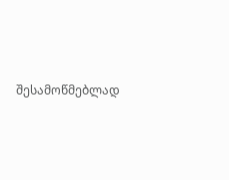შესამოწმებლად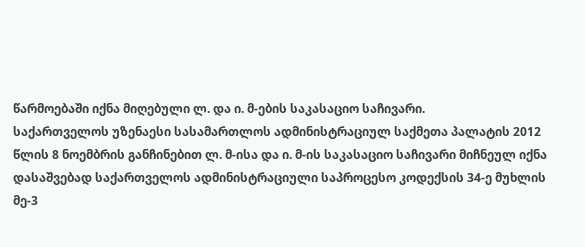წარმოებაში იქნა მიღებული ლ. და ი. მ-ების საკასაციო საჩივარი.
საქართველოს უზენაესი სასამართლოს ადმინისტრაციულ საქმეთა პალატის 2012 წლის 8 ნოემბრის განჩინებით ლ. მ-ისა და ი. მ-ის საკასაციო საჩივარი მიჩნეულ იქნა დასაშვებად საქართველოს ადმინისტრაციული საპროცესო კოდექსის 34-ე მუხლის მე-3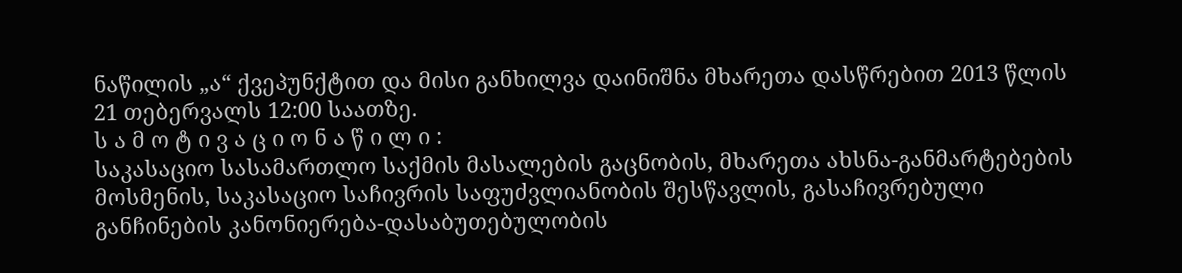ნაწილის „ა“ ქვეპუნქტით და მისი განხილვა დაინიშნა მხარეთა დასწრებით 2013 წლის 21 თებერვალს 12:00 საათზე.
ს ა მ ო ტ ი ვ ა ც ი ო ნ ა წ ი ლ ი :
საკასაციო სასამართლო საქმის მასალების გაცნობის, მხარეთა ახსნა-განმარტებების მოსმენის, საკასაციო საჩივრის საფუძვლიანობის შესწავლის, გასაჩივრებული განჩინების კანონიერება-დასაბუთებულობის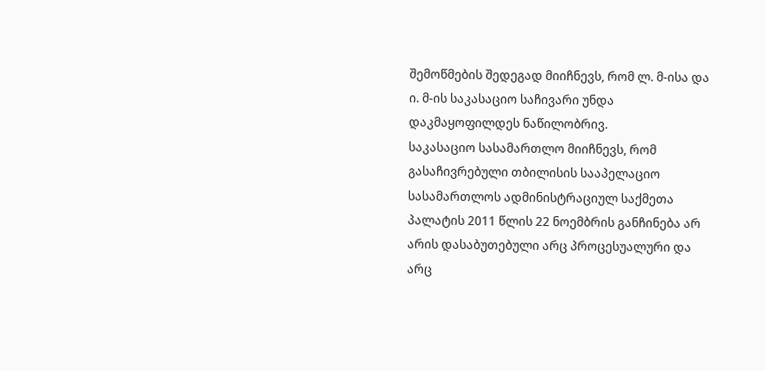შემოწმების შედეგად მიიჩნევს, რომ ლ. მ-ისა და ი. მ-ის საკასაციო საჩივარი უნდა დაკმაყოფილდეს ნაწილობრივ.
საკასაციო სასამართლო მიიჩნევს, რომ გასაჩივრებული თბილისის სააპელაციო სასამართლოს ადმინისტრაციულ საქმეთა პალატის 2011 წლის 22 ნოემბრის განჩინება არ არის დასაბუთებული არც პროცესუალური და არც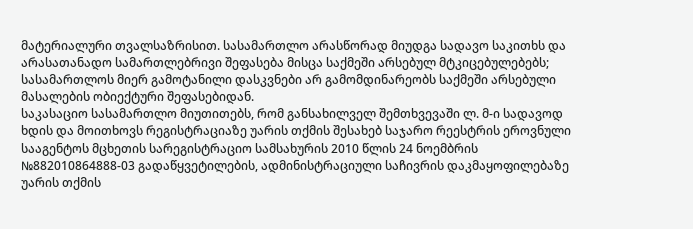მატერიალური თვალსაზრისით. სასამართლო არასწორად მიუდგა სადავო საკითხს და არასათანადო სამართლებრივი შეფასება მისცა საქმეში არსებულ მტკიცებულებებს; სასამართლოს მიერ გამოტანილი დასკვნები არ გამომდინარეობს საქმეში არსებული მასალების ობიექტური შეფასებიდან.
საკასაციო სასამართლო მიუთითებს, რომ განსახილველ შემთხვევაში ლ. მ-ი სადავოდ ხდის და მოითხოვს რეგისტრაციაზე უარის თქმის შესახებ საჯარო რეესტრის ეროვნული სააგენტოს მცხეთის სარეგისტრაციო სამსახურის 2010 წლის 24 ნოემბრის №882010864888-03 გადაწყვეტილების, ადმინისტრაციული საჩივრის დაკმაყოფილებაზე უარის თქმის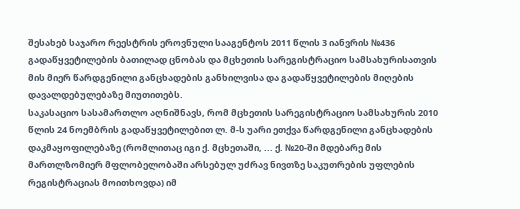შესახებ საჯარო რეესტრის ეროვნული სააგენტოს 2011 წლის 3 იანვრის №436 გადაწყვეტილების ბათილად ცნობას და მცხეთის სარეგისტრაციო სამსახურისათვის მის მიერ წარდგენილი განცხადების განხილვისა და გადაწყვეტილების მიღების დავალდებულებაზე მიუთითებს.
საკასაციო სასამართლო აღნიშნავს, რომ მცხეთის სარეგისტრაციო სამსახურის 2010 წლის 24 ნოემბრის გადაწყვეტილებით ლ. მ-ს უარი ეთქვა წარდგენილი განცხადების დაკმაყოფილებაზე (რომლითაც იგი ქ. მცხეთაში, ... ქ. №20-ში მდებარე მის მართლზომიერ მფლობელობაში არსებულ უძრავ ნივთზე საკუთრების უფლების რეგისტრაციას მოითხოვდა) იმ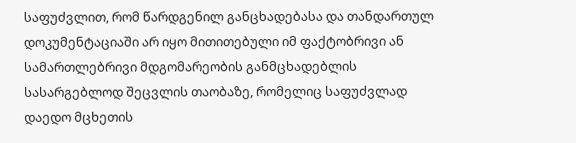საფუძვლით, რომ წარდგენილ განცხადებასა და თანდართულ დოკუმენტაციაში არ იყო მითითებული იმ ფაქტობრივი ან სამართლებრივი მდგომარეობის განმცხადებლის სასარგებლოდ შეცვლის თაობაზე, რომელიც საფუძვლად დაედო მცხეთის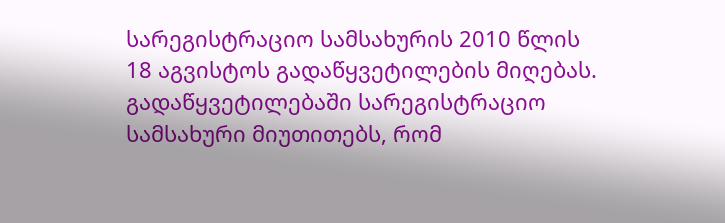სარეგისტრაციო სამსახურის 2010 წლის 18 აგვისტოს გადაწყვეტილების მიღებას. გადაწყვეტილებაში სარეგისტრაციო სამსახური მიუთითებს, რომ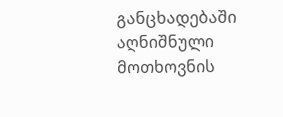განცხადებაში აღნიშნული მოთხოვნის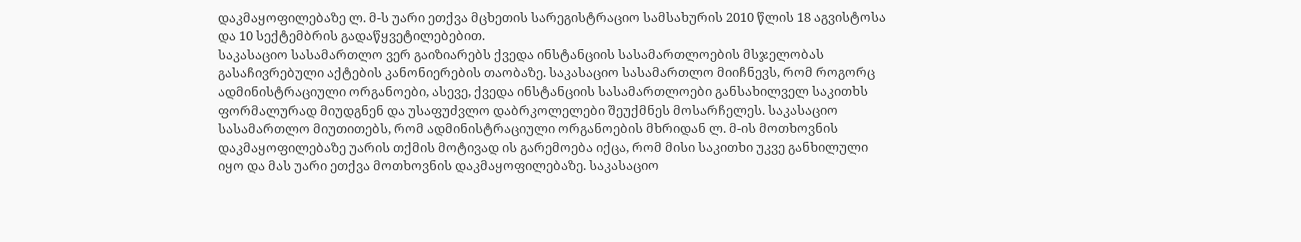დაკმაყოფილებაზე ლ. მ-ს უარი ეთქვა მცხეთის სარეგისტრაციო სამსახურის 2010 წლის 18 აგვისტოსა და 10 სექტემბრის გადაწყვეტილებებით.
საკასაციო სასამართლო ვერ გაიზიარებს ქვედა ინსტანციის სასამართლოების მსჯელობას გასაჩივრებული აქტების კანონიერების თაობაზე. საკასაციო სასამართლო მიიჩნევს, რომ როგორც ადმინისტრაციული ორგანოები, ასევე, ქვედა ინსტანციის სასამართლოები განსახილველ საკითხს ფორმალურად მიუდგნენ და უსაფუძვლო დაბრკოლელები შეუქმნეს მოსარჩელეს. საკასაციო სასამართლო მიუთითებს, რომ ადმინისტრაციული ორგანოების მხრიდან ლ. მ-ის მოთხოვნის დაკმაყოფილებაზე უარის თქმის მოტივად ის გარემოება იქცა, რომ მისი საკითხი უკვე განხილული იყო და მას უარი ეთქვა მოთხოვნის დაკმაყოფილებაზე. საკასაციო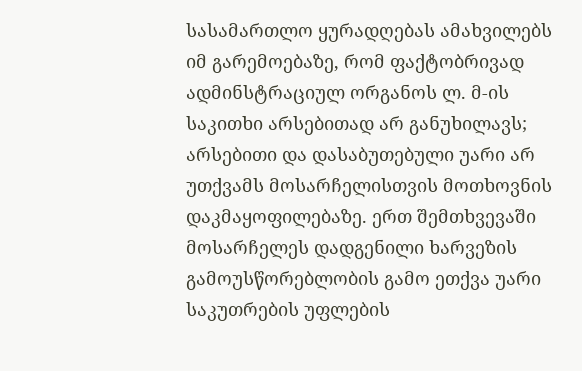სასამართლო ყურადღებას ამახვილებს იმ გარემოებაზე, რომ ფაქტობრივად ადმინსტრაციულ ორგანოს ლ. მ-ის საკითხი არსებითად არ განუხილავს; არსებითი და დასაბუთებული უარი არ უთქვამს მოსარჩელისთვის მოთხოვნის დაკმაყოფილებაზე. ერთ შემთხვევაში მოსარჩელეს დადგენილი ხარვეზის გამოუსწორებლობის გამო ეთქვა უარი საკუთრების უფლების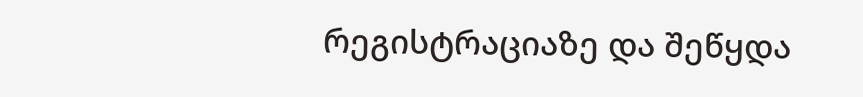რეგისტრაციაზე და შეწყდა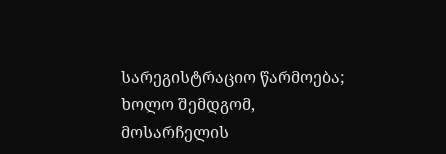სარეგისტრაციო წარმოება; ხოლო შემდგომ, მოსარჩელის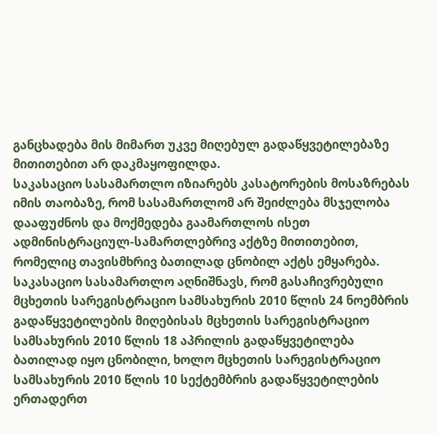განცხადება მის მიმართ უკვე მიღებულ გადაწყვეტილებაზე მითითებით არ დაკმაყოფილდა.
საკასაციო სასამართლო იზიარებს კასატორების მოსაზრებას იმის თაობაზე, რომ სასამართლომ არ შეიძლება მსჯელობა დააფუძნოს და მოქმედება გაამართლოს ისეთ ადმინისტრაციულ-სამართლებრივ აქტზე მითითებით, რომელიც თავისმხრივ ბათილად ცნობილ აქტს ემყარება. საკასაციო სასამართლო აღნიშნავს, რომ გასაჩივრებული მცხეთის სარეგისტრაციო სამსახურის 2010 წლის 24 ნოემბრის გადაწყვეტილების მიღებისას მცხეთის სარეგისტრაციო სამსახურის 2010 წლის 18 აპრილის გადაწყვეტილება ბათილად იყო ცნობილი, ხოლო მცხეთის სარეგისტრაციო სამსახურის 2010 წლის 10 სექტემბრის გადაწყვეტილების ერთადერთ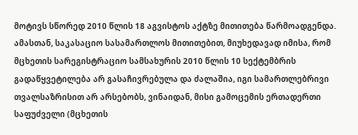მოტივს სწორედ 2010 წლის 18 აგვისტოს აქტზე მითითება წარმოადგენდა. ამასთან, საკასაციო სასამართლოს მითითებით, მიუხედავად იმისა, რომ მცხეთის სარეგისტრაციო სამსახურის 2010 წლის 10 სექტემბრის გადაწყვეტილება არ გასაჩივრებულა და ძალაშია, იგი სამართლებრივი თვალსაზრისით არ არსებობს, ვინაიდან, მისი გამოცემის ერთადერთი საფუძველი (მცხეთის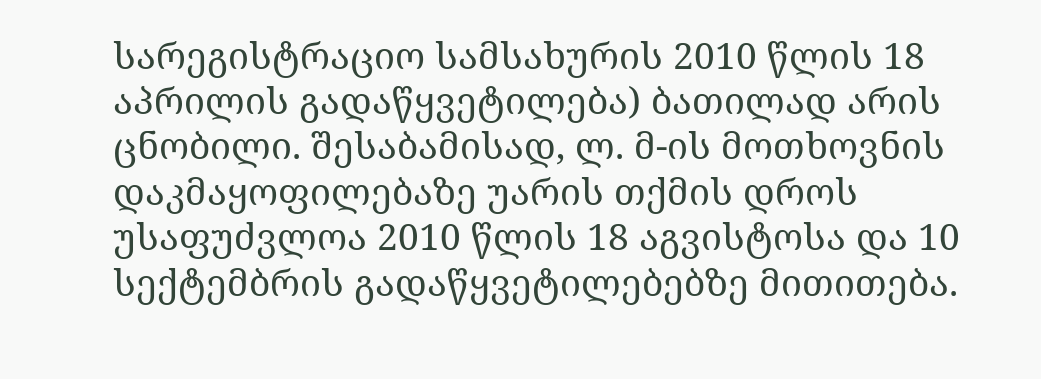სარეგისტრაციო სამსახურის 2010 წლის 18 აპრილის გადაწყვეტილება) ბათილად არის ცნობილი. შესაბამისად, ლ. მ-ის მოთხოვნის დაკმაყოფილებაზე უარის თქმის დროს უსაფუძვლოა 2010 წლის 18 აგვისტოსა და 10 სექტემბრის გადაწყვეტილებებზე მითითება.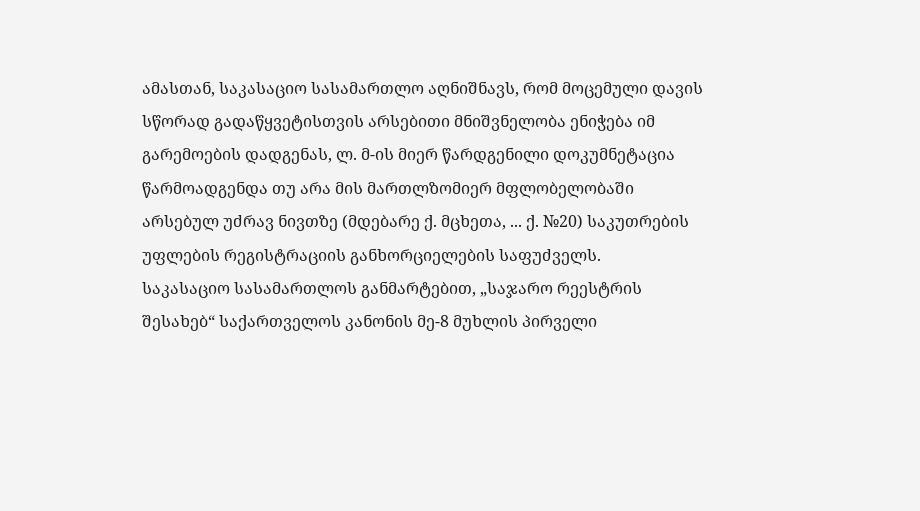ამასთან, საკასაციო სასამართლო აღნიშნავს, რომ მოცემული დავის სწორად გადაწყვეტისთვის არსებითი მნიშვნელობა ენიჭება იმ გარემოების დადგენას, ლ. მ-ის მიერ წარდგენილი დოკუმნეტაცია წარმოადგენდა თუ არა მის მართლზომიერ მფლობელობაში არსებულ უძრავ ნივთზე (მდებარე ქ. მცხეთა, ... ქ. №20) საკუთრების უფლების რეგისტრაციის განხორციელების საფუძველს.
საკასაციო სასამართლოს განმარტებით, „საჯარო რეესტრის შესახებ“ საქართველოს კანონის მე-8 მუხლის პირველი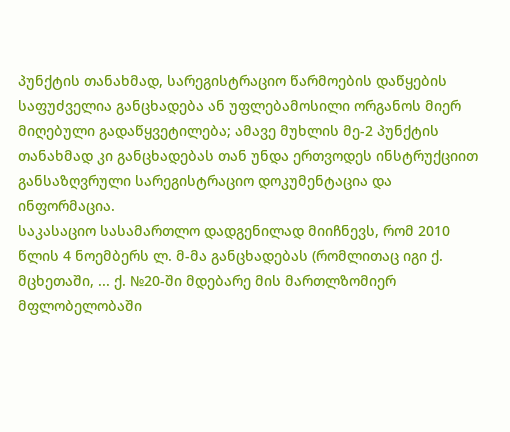პუნქტის თანახმად, სარეგისტრაციო წარმოების დაწყების საფუძველია განცხადება ან უფლებამოსილი ორგანოს მიერ მიღებული გადაწყვეტილება; ამავე მუხლის მე-2 პუნქტის თანახმად კი განცხადებას თან უნდა ერთვოდეს ინსტრუქციით განსაზღვრული სარეგისტრაციო დოკუმენტაცია და ინფორმაცია.
საკასაციო სასამართლო დადგენილად მიიჩნევს, რომ 2010 წლის 4 ნოემბერს ლ. მ-მა განცხადებას (რომლითაც იგი ქ. მცხეთაში, ... ქ. №20-ში მდებარე მის მართლზომიერ მფლობელობაში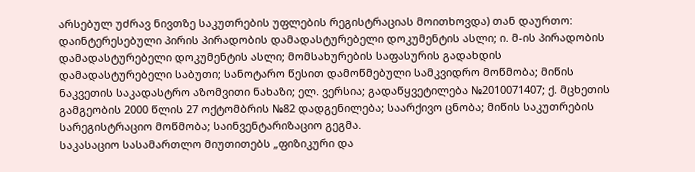არსებულ უძრავ ნივთზე საკუთრების უფლების რეგისტრაციას მოითხოვდა) თან დაურთო: დაინტერესებული პირის პირადობის დამადასტურებელი დოკუმენტის ასლი; ი. მ-ის პირადობის დამადასტურებელი დოკუმენტის ასლი; მომსახურების საფასურის გადახდის დამადასტურებელი საბუთი; სანოტარო წესით დამოწმებული სამკვიდრო მოწმობა; მიწის ნაკვეთის საკადასტრო აზომვითი ნახაზი; ელ. ვერსია; გადაწყვეტილება №2010071407; ქ. მცხეთის გამგეობის 2000 წლის 27 ოქტომბრის №82 დადგენილება; საარქივო ცნობა; მიწის საკუთრების სარეგისტრაციო მოწმობა; საინვენტარიზაციო გეგმა.
საკასაციო სასამართლო მიუთითებს „ფიზიკური და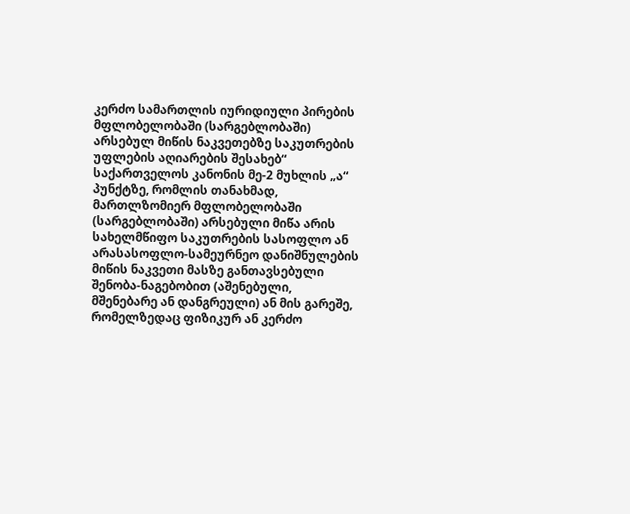კერძო სამართლის იურიდიული პირების მფლობელობაში (სარგებლობაში) არსებულ მიწის ნაკვეთებზე საკუთრების უფლების აღიარების შესახებ“ საქართველოს კანონის მე-2 მუხლის „ა“ პუნქტზე, რომლის თანახმად, მართლზომიერ მფლობელობაში (სარგებლობაში) არსებული მიწა არის სახელმწიფო საკუთრების სასოფლო ან არასასოფლო-სამეურნეო დანიშნულების მიწის ნაკვეთი მასზე განთავსებული შენობა-ნაგებობით (აშენებული, მშენებარე ან დანგრეული) ან მის გარეშე, რომელზედაც ფიზიკურ ან კერძო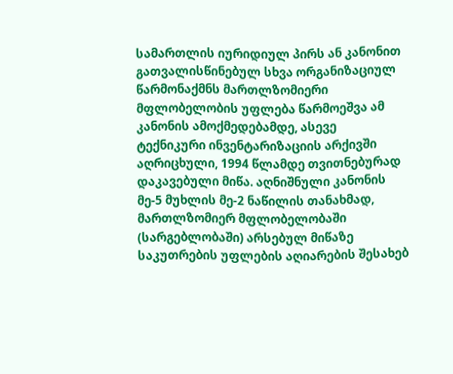სამართლის იურიდიულ პირს ან კანონით გათვალისწინებულ სხვა ორგანიზაციულ წარმონაქმნს მართლზომიერი მფლობელობის უფლება წარმოეშვა ამ კანონის ამოქმედებამდე, ასევე ტექნიკური ინვენტარიზაციის არქივში აღრიცხული, 1994 წლამდე თვითნებურად დაკავებული მიწა. აღნიშნული კანონის მე-5 მუხლის მე-2 ნაწილის თანახმად, მართლზომიერ მფლობელობაში (სარგებლობაში) არსებულ მიწაზე საკუთრების უფლების აღიარების შესახებ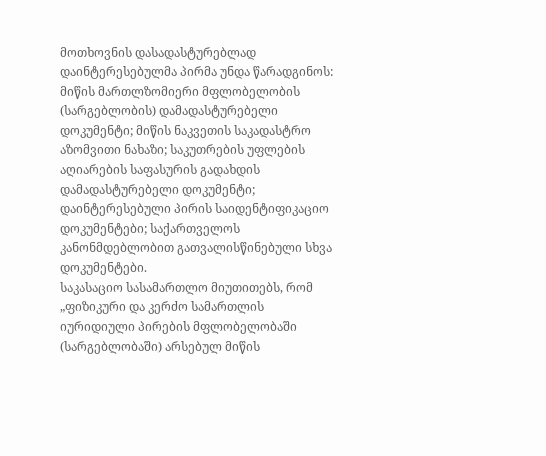მოთხოვნის დასადასტურებლად დაინტერესებულმა პირმა უნდა წარადგინოს: მიწის მართლზომიერი მფლობელობის (სარგებლობის) დამადასტურებელი დოკუმენტი; მიწის ნაკვეთის საკადასტრო აზომვითი ნახაზი; საკუთრების უფლების აღიარების საფასურის გადახდის დამადასტურებელი დოკუმენტი; დაინტერესებული პირის საიდენტიფიკაციო დოკუმენტები; საქართველოს კანონმდებლობით გათვალისწინებული სხვა დოკუმენტები.
საკასაციო სასამართლო მიუთითებს, რომ „ფიზიკური და კერძო სამართლის იურიდიული პირების მფლობელობაში (სარგებლობაში) არსებულ მიწის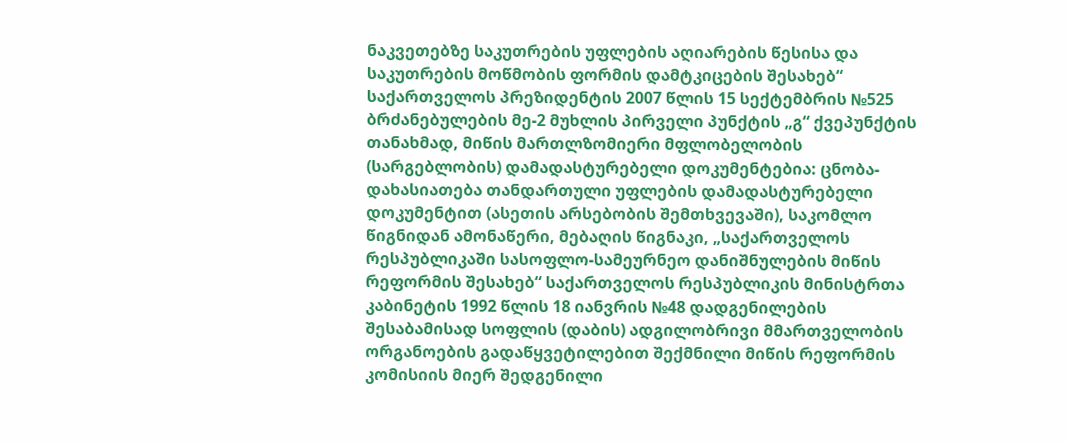ნაკვეთებზე საკუთრების უფლების აღიარების წესისა და საკუთრების მოწმობის ფორმის დამტკიცების შესახებ“ საქართველოს პრეზიდენტის 2007 წლის 15 სექტემბრის №525 ბრძანებულების მე-2 მუხლის პირველი პუნქტის „გ“ ქვეპუნქტის თანახმად, მიწის მართლზომიერი მფლობელობის (სარგებლობის) დამადასტურებელი დოკუმენტებია: ცნობა-დახასიათება თანდართული უფლების დამადასტურებელი დოკუმენტით (ასეთის არსებობის შემთხვევაში), საკომლო წიგნიდან ამონაწერი, მებაღის წიგნაკი, „საქართველოს რესპუბლიკაში სასოფლო-სამეურნეო დანიშნულების მიწის რეფორმის შესახებ“ საქართველოს რესპუბლიკის მინისტრთა კაბინეტის 1992 წლის 18 იანვრის №48 დადგენილების შესაბამისად სოფლის (დაბის) ადგილობრივი მმართველობის ორგანოების გადაწყვეტილებით შექმნილი მიწის რეფორმის კომისიის მიერ შედგენილი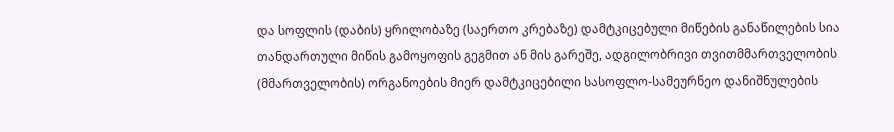და სოფლის (დაბის) ყრილობაზე (საერთო კრებაზე) დამტკიცებული მიწების განაწილების სია თანდართული მიწის გამოყოფის გეგმით ან მის გარეშე, ადგილობრივი თვითმმართველობის (მმართველობის) ორგანოების მიერ დამტკიცებილი სასოფლო-სამეურნეო დანიშნულების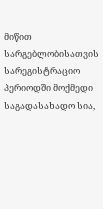მიწით სარგებლობისათვის სარეგისტრაციო პერიოდში მოქმედი საგადასახადო სია,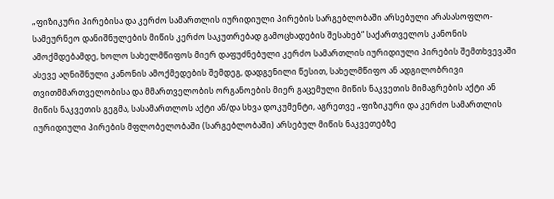„ფიზიკური პირებისა და კერძო სამართლის იურიდიული პირების სარგებლობაში არსებული არასასოფლო-სამეურნეო დანიშნულების მიწის კერძო საკუთრებად გამოცხადების შესახებ“ საქართველოს კანონის ამოქმდებამდე, ხოლო სახელმწიფოს მიერ დაფუძნებული კერძო სამართლის იურიდიული პირების შემთხვევაში ასევე აღნიშნული კანონის ამოქმედების შემდეგ, დადგენილი წესით, სახელმწიფო ან ადგილობრივი თვითმმართველობისა და მმართველობის ორგანოების მიერ გაცემული მიწის ნაკვეთის მიმაგრების აქტი ან მიწის ნაკვეთის გეგმა, სასამართლოს აქტი ან/და სხვა დოკუმენტი, აგრეთვე „ფიზიკური და კერძო სამართლის იურიდიული პირების მფლობელობაში (სარგებლობაში) არსებულ მიწის ნაკვეთებზე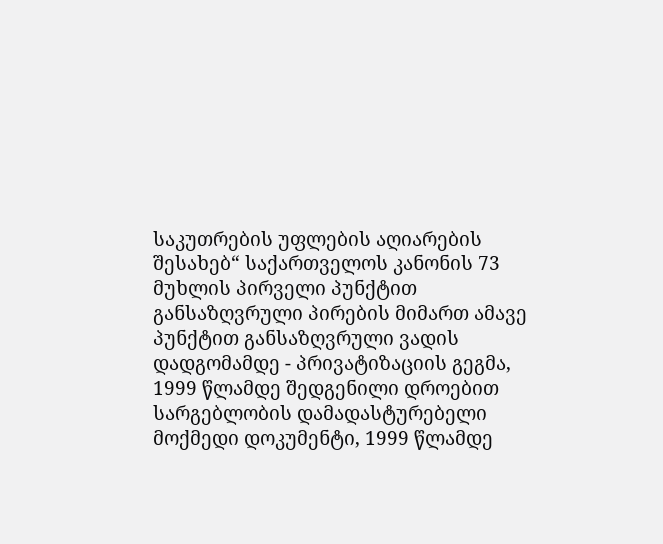საკუთრების უფლების აღიარების შესახებ“ საქართველოს კანონის 73 მუხლის პირველი პუნქტით განსაზღვრული პირების მიმართ ამავე პუნქტით განსაზღვრული ვადის დადგომამდე - პრივატიზაციის გეგმა, 1999 წლამდე შედგენილი დროებით სარგებლობის დამადასტურებელი მოქმედი დოკუმენტი, 1999 წლამდე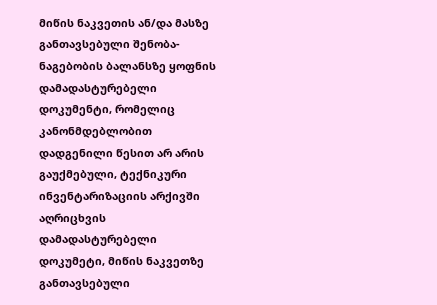მიწის ნაკვეთის ან/და მასზე განთავსებული შენობა-ნაგებობის ბალანსზე ყოფნის დამადასტურებელი დოკუმენტი, რომელიც კანონმდებლობით დადგენილი წესით არ არის გაუქმებული, ტექნიკური ინვენტარიზაციის არქივში აღრიცხვის დამადასტურებელი დოკუმეტი, მიწის ნაკვეთზე განთავსებული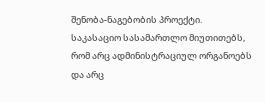შენობა-ნაგებობის პროექტი.
საკასაციო სასამართლო მიუთითებს, რომ არც ადმინისტრაციულ ორგანოებს და არც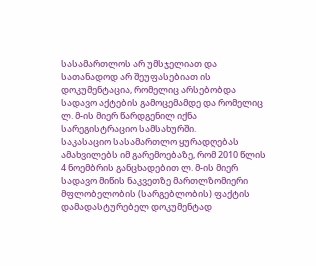სასამართლოს არ უმსჯელიათ და სათანადოდ არ შეუფასებიათ ის დოკუმენტაცია, რომელიც არსებობდა სადავო აქტების გამოცემამდე და რომელიც ლ. მ-ის მიერ წარდგენილ იქნა სარეგისტრაციო სამსახურში.
საკასაციო სასამართლო ყურადღებას ამახვილებს იმ გარემოებაზე, რომ 2010 წლის 4 ნოემბრის განცხადებით ლ. მ-ის მიერ სადავო მიწის ნაკვეთზე მართლზომიერი მფლობელობის (სარგებლობის) ფაქტის დამადასტურებელ დოკუმენტად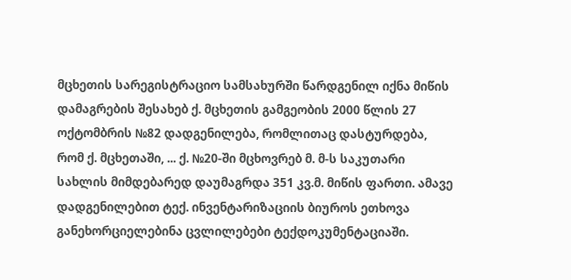მცხეთის სარეგისტრაციო სამსახურში წარდგენილ იქნა მიწის დამაგრების შესახებ ქ. მცხეთის გამგეობის 2000 წლის 27 ოქტომბრის №82 დადგენილება, რომლითაც დასტურდება, რომ ქ. მცხეთაში, ... ქ. №20-ში მცხოვრებ მ. მ-ს საკუთარი სახლის მიმდებარედ დაუმაგრდა 351 კვ.მ. მიწის ფართი. ამავე დადგენილებით ტექ. ინვენტარიზაციის ბიუროს ეთხოვა განეხორციელებინა ცვლილებები ტექდოკუმენტაციაში.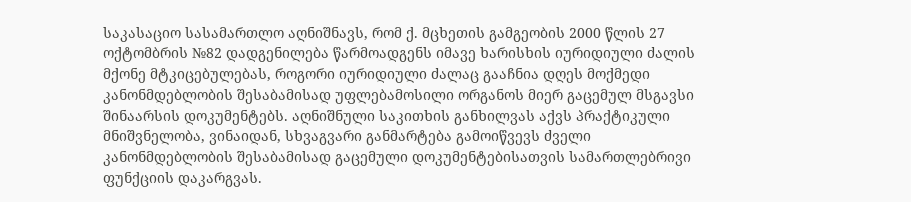საკასაციო სასამართლო აღნიშნავს, რომ ქ. მცხეთის გამგეობის 2000 წლის 27 ოქტომბრის №82 დადგენილება წარმოადგენს იმავე ხარისხის იურიდიული ძალის მქონე მტკიცებულებას, როგორი იურიდიული ძალაც გააჩნია დღეს მოქმედი კანონმდებლობის შესაბამისად უფლებამოსილი ორგანოს მიერ გაცემულ მსგავსი შინაარსის დოკუმენტებს. აღნიშნული საკითხის განხილვას აქვს პრაქტიკული მნიშვნელობა, ვინაიდან, სხვაგვარი განმარტება გამოიწვევს ძველი კანონმდებლობის შესაბამისად გაცემული დოკუმენტებისათვის სამართლებრივი ფუნქციის დაკარგვას.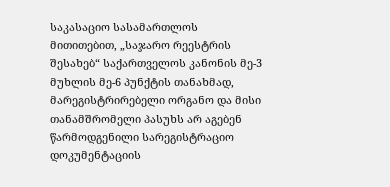საკასაციო სასამართლოს მითითებით, „საჯარო რეესტრის შესახებ“ საქართველოს კანონის მე-3 მუხლის მე-6 პუნქტის თანახმად, მარეგისტრირებელი ორგანო და მისი თანამშრომელი პასუხს არ აგებენ წარმოდგენილი სარეგისტრაციო დოკუმენტაციის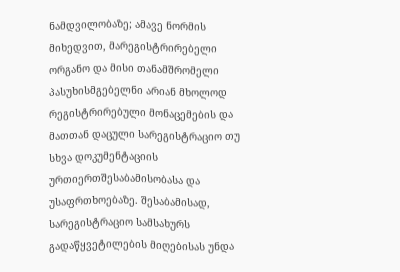ნამდვილობაზე; ამავე ნორმის მიხედვით, მარეგისტრირებელი ორგანო და მისი თანამშრომელი პასუხისმგებელნი არიან მხოლოდ რეგისტრირებული მონაცემების და მათთან დაცული სარეგისტრაციო თუ სხვა დოკუმენტაციის ურთიერთშესაბამისობასა და უსაფრთხოებაზე. შესაბამისად, სარეგისტრაციო სამსახურს გადაწყვეტილების მიღებისას უნდა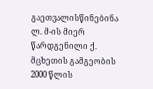გაეთვალისწინებინა ლ. მ-ის მიერ წარდგენილი ქ. მცხეთის გამგეობის 2000 წლის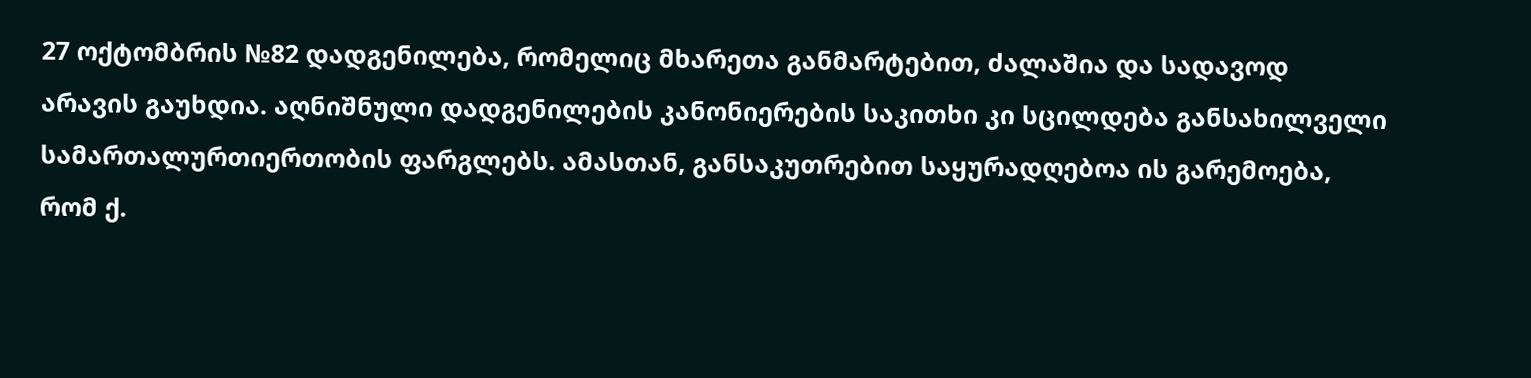27 ოქტომბრის №82 დადგენილება, რომელიც მხარეთა განმარტებით, ძალაშია და სადავოდ არავის გაუხდია. აღნიშნული დადგენილების კანონიერების საკითხი კი სცილდება განსახილველი სამართალურთიერთობის ფარგლებს. ამასთან, განსაკუთრებით საყურადღებოა ის გარემოება, რომ ქ.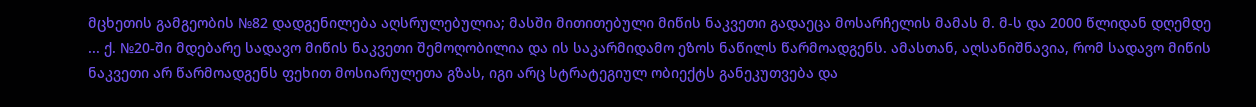მცხეთის გამგეობის №82 დადგენილება აღსრულებულია; მასში მითითებული მიწის ნაკვეთი გადაეცა მოსარჩელის მამას მ. მ-ს და 2000 წლიდან დღემდე ... ქ. №20-ში მდებარე სადავო მიწის ნაკვეთი შემოღობილია და ის საკარმიდამო ეზოს ნაწილს წარმოადგენს. ამასთან, აღსანიშნავია, რომ სადავო მიწის ნაკვეთი არ წარმოადგენს ფეხით მოსიარულეთა გზას, იგი არც სტრატეგიულ ობიექტს განეკუთვება და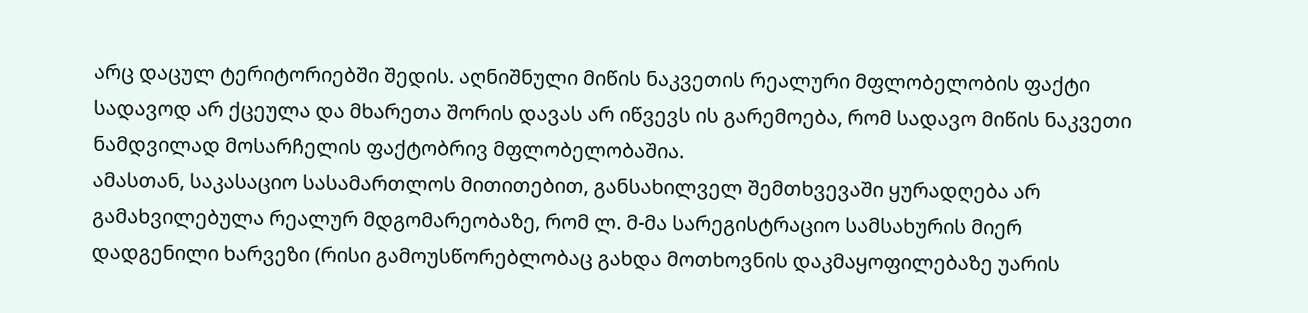არც დაცულ ტერიტორიებში შედის. აღნიშნული მიწის ნაკვეთის რეალური მფლობელობის ფაქტი სადავოდ არ ქცეულა და მხარეთა შორის დავას არ იწვევს ის გარემოება, რომ სადავო მიწის ნაკვეთი ნამდვილად მოსარჩელის ფაქტობრივ მფლობელობაშია.
ამასთან, საკასაციო სასამართლოს მითითებით, განსახილველ შემთხვევაში ყურადღება არ გამახვილებულა რეალურ მდგომარეობაზე, რომ ლ. მ-მა სარეგისტრაციო სამსახურის მიერ დადგენილი ხარვეზი (რისი გამოუსწორებლობაც გახდა მოთხოვნის დაკმაყოფილებაზე უარის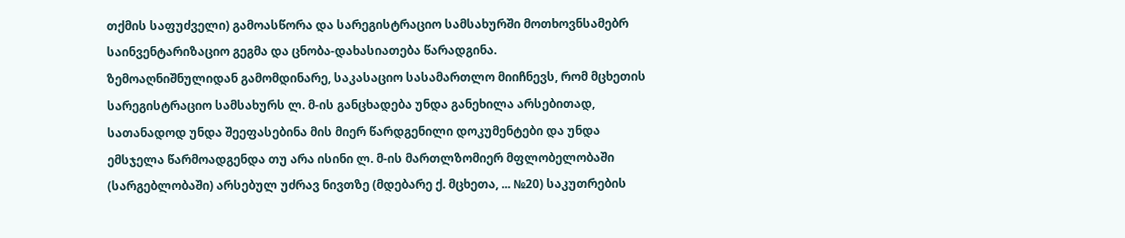თქმის საფუძველი) გამოასწორა და სარეგისტრაციო სამსახურში მოთხოვნსამებრ საინვენტარიზაციო გეგმა და ცნობა-დახასიათება წარადგინა.
ზემოაღნიშნულიდან გამომდინარე, საკასაციო სასამართლო მიიჩნევს, რომ მცხეთის სარეგისტრაციო სამსახურს ლ. მ-ის განცხადება უნდა განეხილა არსებითად, სათანადოდ უნდა შეეფასებინა მის მიერ წარდგენილი დოკუმენტები და უნდა ემსჯელა წარმოადგენდა თუ არა ისინი ლ. მ-ის მართლზომიერ მფლობელობაში (სარგებლობაში) არსებულ უძრავ ნივთზე (მდებარე ქ. მცხეთა, ... №20) საკუთრების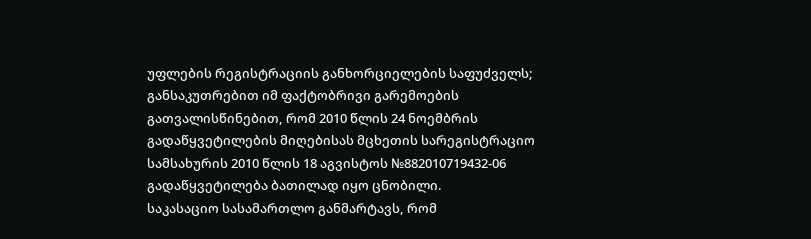უფლების რეგისტრაციის განხორციელების საფუძველს; განსაკუთრებით იმ ფაქტობრივი გარემოების გათვალისწინებით, რომ 2010 წლის 24 ნოემბრის გადაწყვეტილების მიღებისას მცხეთის სარეგისტრაციო სამსახურის 2010 წლის 18 აგვისტოს №882010719432-06 გადაწყვეტილება ბათილად იყო ცნობილი.
საკასაციო სასამართლო განმარტავს, რომ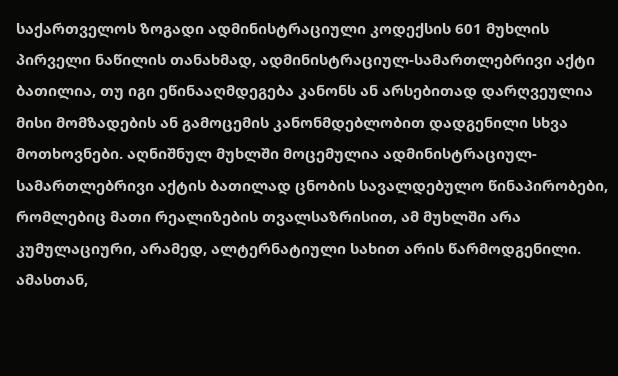საქართველოს ზოგადი ადმინისტრაციული კოდექსის 601 მუხლის პირველი ნაწილის თანახმად, ადმინისტრაციულ-სამართლებრივი აქტი ბათილია, თუ იგი ეწინააღმდეგება კანონს ან არსებითად დარღვეულია მისი მომზადების ან გამოცემის კანონმდებლობით დადგენილი სხვა მოთხოვნები. აღნიშნულ მუხლში მოცემულია ადმინისტრაციულ-სამართლებრივი აქტის ბათილად ცნობის სავალდებულო წინაპირობები, რომლებიც მათი რეალიზების თვალსაზრისით, ამ მუხლში არა კუმულაციური, არამედ, ალტერნატიული სახით არის წარმოდგენილი. ამასთან,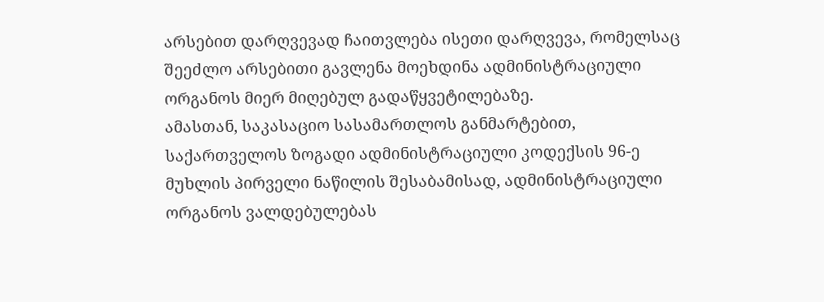არსებით დარღვევად ჩაითვლება ისეთი დარღვევა, რომელსაც შეეძლო არსებითი გავლენა მოეხდინა ადმინისტრაციული ორგანოს მიერ მიღებულ გადაწყვეტილებაზე.
ამასთან, საკასაციო სასამართლოს განმარტებით, საქართველოს ზოგადი ადმინისტრაციული კოდექსის 96-ე მუხლის პირველი ნაწილის შესაბამისად, ადმინისტრაციული ორგანოს ვალდებულებას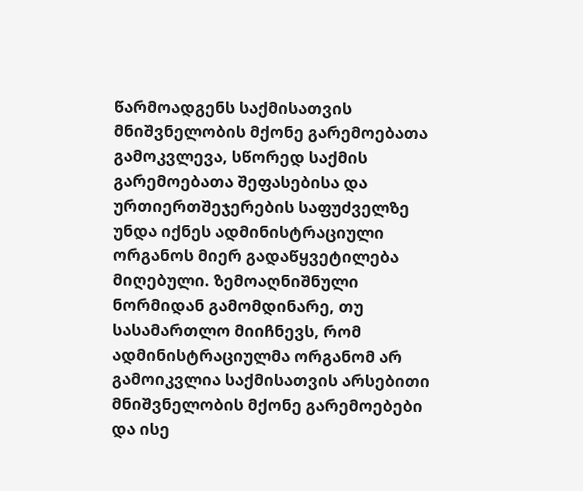წარმოადგენს საქმისათვის მნიშვნელობის მქონე გარემოებათა გამოკვლევა, სწორედ საქმის გარემოებათა შეფასებისა და ურთიერთშეჯერების საფუძველზე უნდა იქნეს ადმინისტრაციული ორგანოს მიერ გადაწყვეტილება მიღებული. ზემოაღნიშნული ნორმიდან გამომდინარე, თუ სასამართლო მიიჩნევს, რომ ადმინისტრაციულმა ორგანომ არ გამოიკვლია საქმისათვის არსებითი მნიშვნელობის მქონე გარემოებები და ისე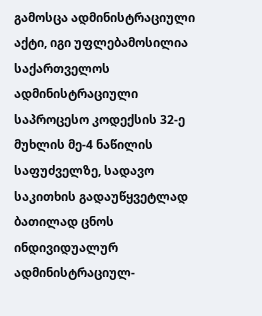გამოსცა ადმინისტრაციული აქტი, იგი უფლებამოსილია საქართველოს ადმინისტრაციული საპროცესო კოდექსის 32-ე მუხლის მე-4 ნაწილის საფუძველზე, სადავო საკითხის გადაუწყვეტლად ბათილად ცნოს ინდივიდუალურ ადმინისტრაციულ-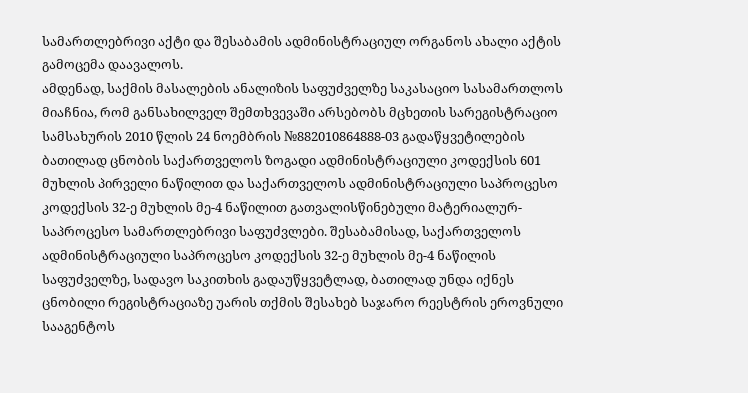სამართლებრივი აქტი და შესაბამის ადმინისტრაციულ ორგანოს ახალი აქტის გამოცემა დაავალოს.
ამდენად, საქმის მასალების ანალიზის საფუძველზე საკასაციო სასამართლოს მიაჩნია, რომ განსახილველ შემთხვევაში არსებობს მცხეთის სარეგისტრაციო სამსახურის 2010 წლის 24 ნოემბრის №882010864888-03 გადაწყვეტილების ბათილად ცნობის საქართველოს ზოგადი ადმინისტრაციული კოდექსის 601 მუხლის პირველი ნაწილით და საქართველოს ადმინისტრაციული საპროცესო კოდექსის 32-ე მუხლის მე-4 ნაწილით გათვალისწინებული მატერიალურ-საპროცესო სამართლებრივი საფუძვლები. შესაბამისად, საქართველოს ადმინისტრაციული საპროცესო კოდექსის 32-ე მუხლის მე-4 ნაწილის საფუძველზე, სადავო საკითხის გადაუწყვეტლად, ბათილად უნდა იქნეს ცნობილი რეგისტრაციაზე უარის თქმის შესახებ საჯარო რეესტრის ეროვნული სააგენტოს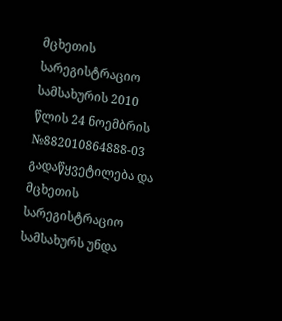მცხეთის სარეგისტრაციო სამსახურის 2010 წლის 24 ნოემბრის №882010864888-03 გადაწყვეტილება და მცხეთის სარეგისტრაციო სამსახურს უნდა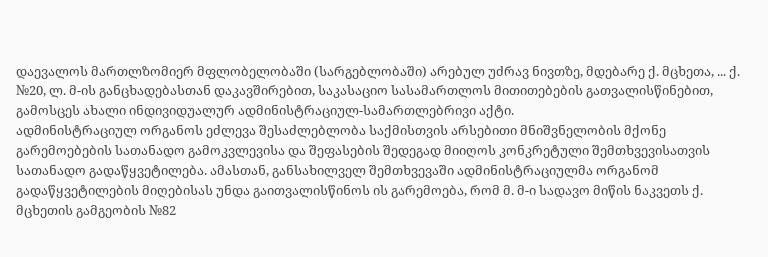დაევალოს მართლზომიერ მფლობელობაში (სარგებლობაში) არებულ უძრავ ნივთზე, მდებარე ქ. მცხეთა, ... ქ. №20, ლ. მ-ის განცხადებასთან დაკავშირებით, საკასაციო სასამართლოს მითითებების გათვალისწინებით, გამოსცეს ახალი ინდივიდუალურ ადმინისტრაციულ-სამართლებრივი აქტი.
ადმინისტრაციულ ორგანოს ეძლევა შესაძლებლობა საქმისთვის არსებითი მნიშვნელობის მქონე გარემოებების სათანადო გამოკვლევისა და შეფასების შედეგად მიიღოს კონკრეტული შემთხვევისათვის სათანადო გადაწყვეტილება. ამასთან, განსახილველ შემთხვევაში ადმინისტრაციულმა ორგანომ გადაწყვეტილების მიღებისას უნდა გაითვალისწინოს ის გარემოება, რომ მ. მ-ი სადავო მიწის ნაკვეთს ქ. მცხეთის გამგეობის №82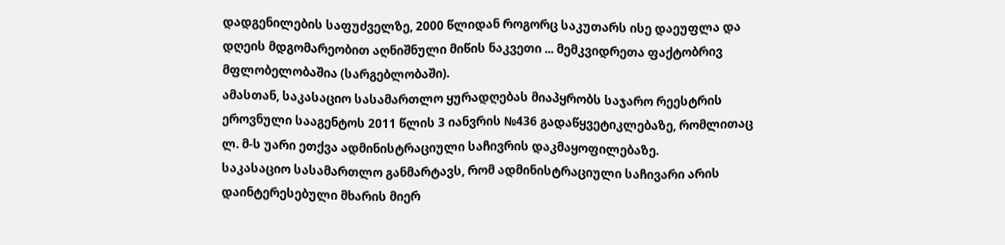დადგენილების საფუძველზე, 2000 წლიდან როგორც საკუთარს ისე დაეუფლა და დღეის მდგომარეობით აღნიშნული მიწის ნაკვეთი ... მემკვიდრეთა ფაქტობრივ მფლობელობაშია (სარგებლობაში).
ამასთან, საკასაციო სასამართლო ყურადღებას მიაპყრობს საჯარო რეესტრის ეროვნული სააგენტოს 2011 წლის 3 იანვრის №436 გადაწყვეტიკლებაზე, რომლითაც ლ. მ-ს უარი ეთქვა ადმინისტრაციული საჩივრის დაკმაყოფილებაზე.
საკასაციო სასამართლო განმარტავს, რომ ადმინისტრაციული საჩივარი არის დაინტერესებული მხარის მიერ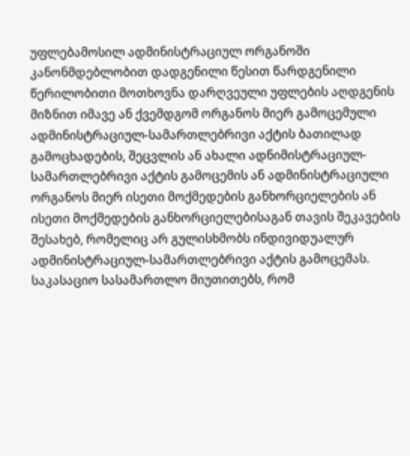უფლებამოსილ ადმინისტრაციულ ორგანოში კანონმდებლობით დადგენილი წესით წარდგენილი წერილობითი მოთხოვნა დარღვეული უფლების აღდგენის მიზნით იმავე ან ქვემდგომ ორგანოს მიერ გამოცემული ადმინისტრაციულ-სამართლებრივი აქტის ბათილად გამოცხადების, შეცვლის ან ახალი ადნიმისტრაციულ-სამართლებრივი აქტის გამოცემის ან ადმინისტრაციული ორგანოს მიერ ისეთი მოქმედების განხორციელების ან ისეთი მოქმედების განხორციელებისაგან თავის შეკავების შესახებ, რომელიც არ გულისხმობს ინდივიდუალურ ადმინისტრაციულ-სამართლებრივი აქტის გამოცემას. საკასაციო სასამართლო მიუთითებს, რომ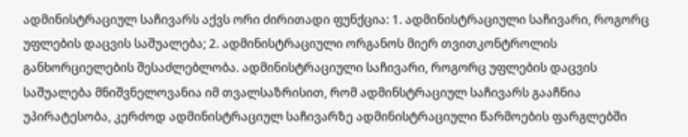ადმინისტრაციულ საჩივარს აქვს ორი ძირითადი ფუნქცია: 1. ადმინისტრაციული საჩივარი, როგორც უფლების დაცვის საშუალება; 2. ადმინისტრაციული ორგანოს მიერ თვითკონტროლის განხორციელების შესაძლებლობა. ადმინისტრაციული საჩივარი, როგორც უფლების დაცვის საშუალება მნიშვნელოვანია იმ თვალსაზრისით, რომ ადმინსტრაციულ საჩივარს გააჩნია უპირატესობა, კერძოდ ადმინისტრაციულ საჩივარზე ადმინისტრაციული წარმოების ფარგლებში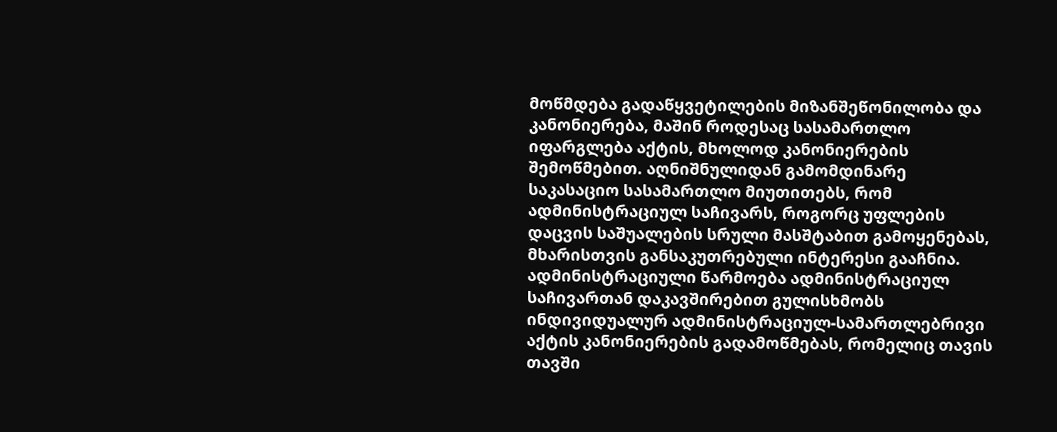მოწმდება გადაწყვეტილების მიზანშეწონილობა და კანონიერება, მაშინ როდესაც სასამართლო იფარგლება აქტის, მხოლოდ კანონიერების შემოწმებით. აღნიშნულიდან გამომდინარე საკასაციო სასამართლო მიუთითებს, რომ ადმინისტრაციულ საჩივარს, როგორც უფლების დაცვის საშუალების სრული მასშტაბით გამოყენებას, მხარისთვის განსაკუთრებული ინტერესი გააჩნია. ადმინისტრაციული წარმოება ადმინისტრაციულ საჩივართან დაკავშირებით გულისხმობს ინდივიდუალურ ადმინისტრაციულ-სამართლებრივი აქტის კანონიერების გადამოწმებას, რომელიც თავის თავში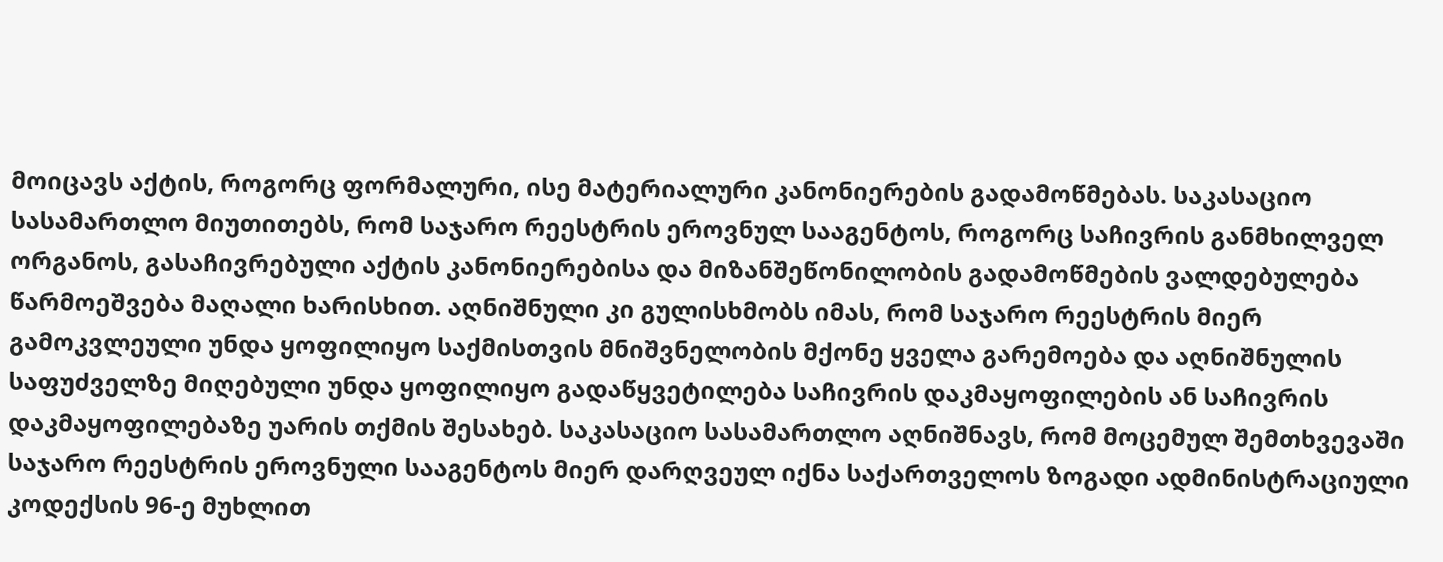მოიცავს აქტის, როგორც ფორმალური, ისე მატერიალური კანონიერების გადამოწმებას. საკასაციო სასამართლო მიუთითებს, რომ საჯარო რეესტრის ეროვნულ სააგენტოს, როგორც საჩივრის განმხილველ ორგანოს, გასაჩივრებული აქტის კანონიერებისა და მიზანშეწონილობის გადამოწმების ვალდებულება წარმოეშვება მაღალი ხარისხით. აღნიშნული კი გულისხმობს იმას, რომ საჯარო რეესტრის მიერ გამოკვლეული უნდა ყოფილიყო საქმისთვის მნიშვნელობის მქონე ყველა გარემოება და აღნიშნულის საფუძველზე მიღებული უნდა ყოფილიყო გადაწყვეტილება საჩივრის დაკმაყოფილების ან საჩივრის დაკმაყოფილებაზე უარის თქმის შესახებ. საკასაციო სასამართლო აღნიშნავს, რომ მოცემულ შემთხვევაში საჯარო რეესტრის ეროვნული სააგენტოს მიერ დარღვეულ იქნა საქართველოს ზოგადი ადმინისტრაციული კოდექსის 96-ე მუხლით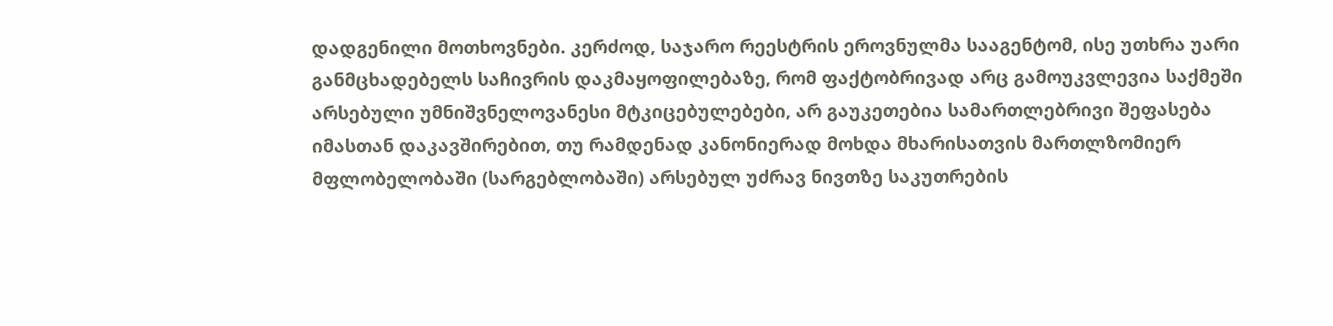დადგენილი მოთხოვნები. კერძოდ, საჯარო რეესტრის ეროვნულმა სააგენტომ, ისე უთხრა უარი განმცხადებელს საჩივრის დაკმაყოფილებაზე, რომ ფაქტობრივად არც გამოუკვლევია საქმეში არსებული უმნიშვნელოვანესი მტკიცებულებები, არ გაუკეთებია სამართლებრივი შეფასება იმასთან დაკავშირებით, თუ რამდენად კანონიერად მოხდა მხარისათვის მართლზომიერ მფლობელობაში (სარგებლობაში) არსებულ უძრავ ნივთზე საკუთრების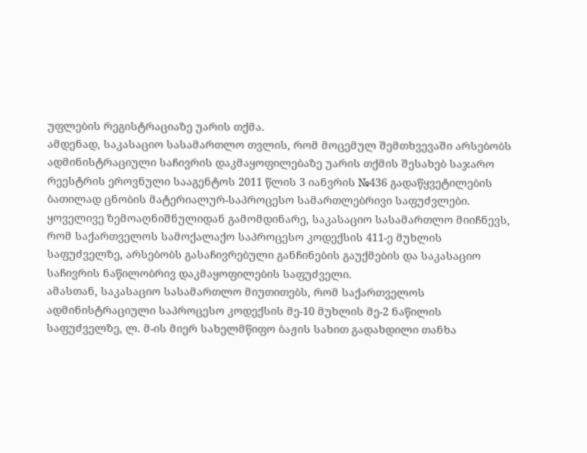უფლების რეგისტრაციაზე უარის თქმა.
ამდენად, საკასაციო სასამართლო თვლის, რომ მოცემულ შემთხვევაში არსებობს ადმინისტრაციული საჩივრის დაკმაყოფილებაზე უარის თქმის შესახებ საჯარო რეესტრის ეროვნული სააგენტოს 2011 წლის 3 იანვრის №436 გადაწყვეტილების ბათილად ცნობის მატერიალურ-საპროცესო სამართლებრივი საფუძვლები.
ყოველივე ზემოაღნიშნულიდან გამომდინარე, საკასაციო სასამართლო მიიჩნევს, რომ საქართველოს სამოქალაქო საპროცესო კოდექსის 411-ე მუხლის საფუძველზე, არსებობს გასაჩივრებული განჩინების გაუქმების და საკასაციო საჩივრის ნაწილობრივ დაკმაყოფილების საფუძველი.
ამასთან, საკასაციო სასამართლო მიუთითებს, რომ საქართველოს ადმინისტრაციული საპროცესო კოდექსის მე-10 მუხლის მე-2 ნაწილის საფუძველზე, ლ. მ-ის მიერ სახელმწიფო ბაჟის სახით გადახდილი თანხა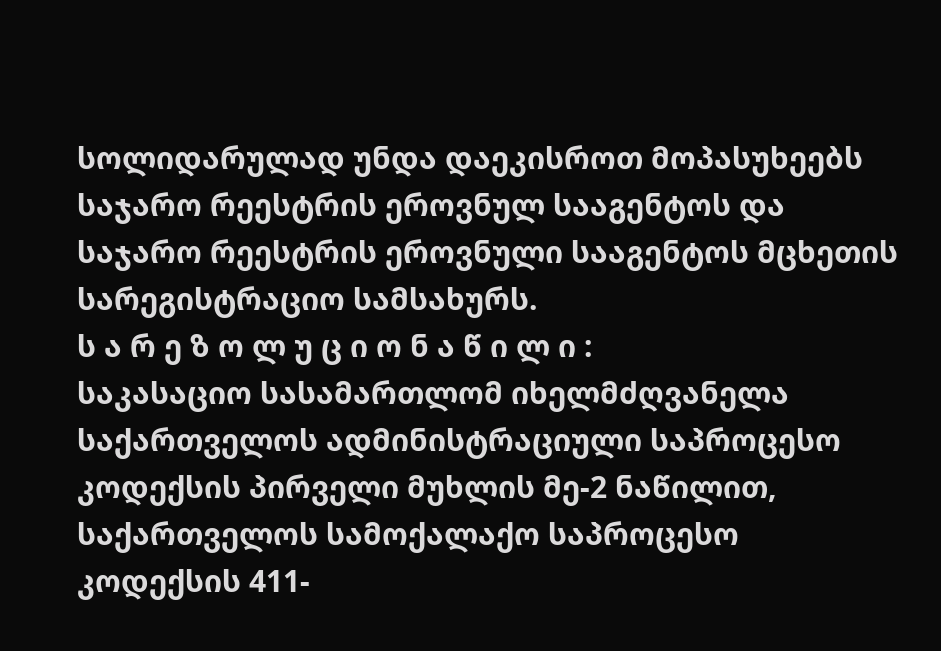სოლიდარულად უნდა დაეკისროთ მოპასუხეებს საჯარო რეესტრის ეროვნულ სააგენტოს და საჯარო რეესტრის ეროვნული სააგენტოს მცხეთის სარეგისტრაციო სამსახურს.
ს ა რ ე ზ ო ლ უ ც ი ო ნ ა წ ი ლ ი :
საკასაციო სასამართლომ იხელმძღვანელა საქართველოს ადმინისტრაციული საპროცესო კოდექსის პირველი მუხლის მე-2 ნაწილით, საქართველოს სამოქალაქო საპროცესო კოდექსის 411-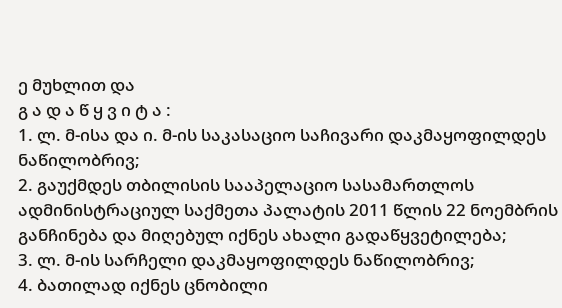ე მუხლით და
გ ა დ ა წ ყ ვ ი ტ ა :
1. ლ. მ-ისა და ი. მ-ის საკასაციო საჩივარი დაკმაყოფილდეს ნაწილობრივ;
2. გაუქმდეს თბილისის სააპელაციო სასამართლოს ადმინისტრაციულ საქმეთა პალატის 2011 წლის 22 ნოემბრის განჩინება და მიღებულ იქნეს ახალი გადაწყვეტილება;
3. ლ. მ-ის სარჩელი დაკმაყოფილდეს ნაწილობრივ;
4. ბათილად იქნეს ცნობილი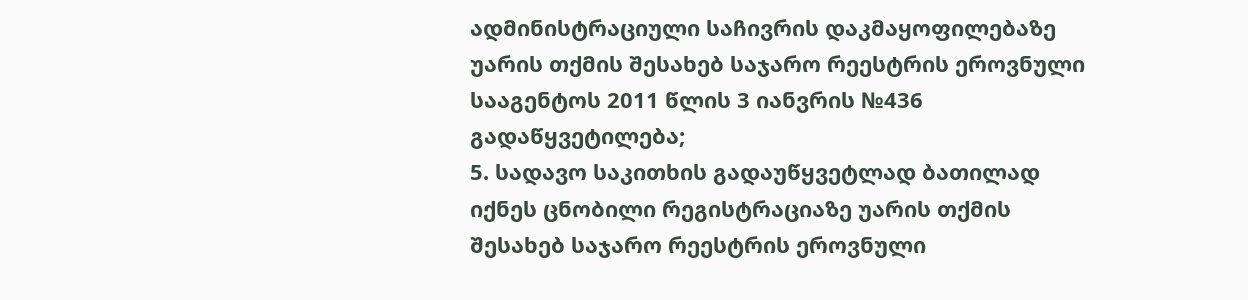ადმინისტრაციული საჩივრის დაკმაყოფილებაზე უარის თქმის შესახებ საჯარო რეესტრის ეროვნული სააგენტოს 2011 წლის 3 იანვრის №436 გადაწყვეტილება;
5. სადავო საკითხის გადაუწყვეტლად ბათილად იქნეს ცნობილი რეგისტრაციაზე უარის თქმის შესახებ საჯარო რეესტრის ეროვნული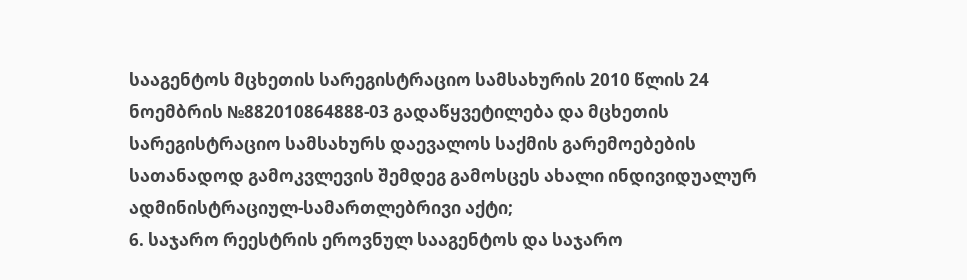სააგენტოს მცხეთის სარეგისტრაციო სამსახურის 2010 წლის 24 ნოემბრის №882010864888-03 გადაწყვეტილება და მცხეთის სარეგისტრაციო სამსახურს დაევალოს საქმის გარემოებების სათანადოდ გამოკვლევის შემდეგ გამოსცეს ახალი ინდივიდუალურ ადმინისტრაციულ-სამართლებრივი აქტი;
6. საჯარო რეესტრის ეროვნულ სააგენტოს და საჯარო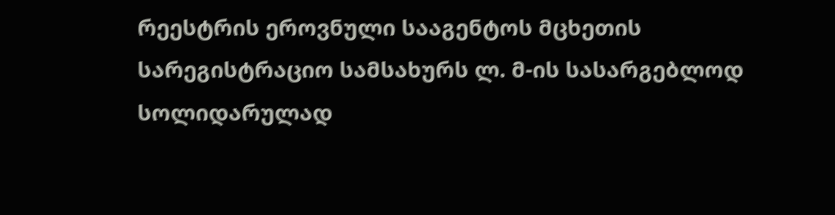რეესტრის ეროვნული სააგენტოს მცხეთის სარეგისტრაციო სამსახურს ლ. მ-ის სასარგებლოდ სოლიდარულად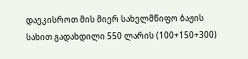დაეკისროთ მის მიერ სახელმწიფო ბაჟის სახით გადახდილი 550 ლარის (100+150+300)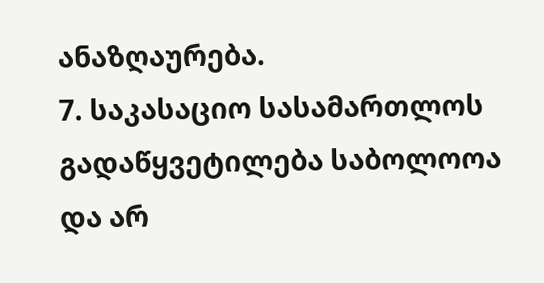ანაზღაურება.
7. საკასაციო სასამართლოს გადაწყვეტილება საბოლოოა და არ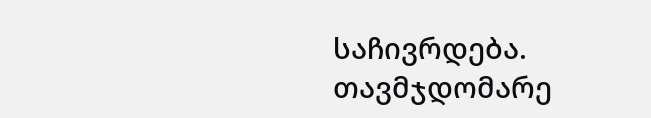საჩივრდება.
თავმჯდომარე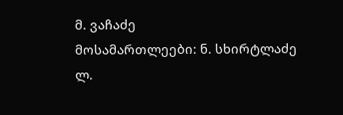მ. ვაჩაძე
მოსამართლეები: ნ. სხირტლაძე
ლ.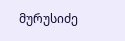მურუსიძე